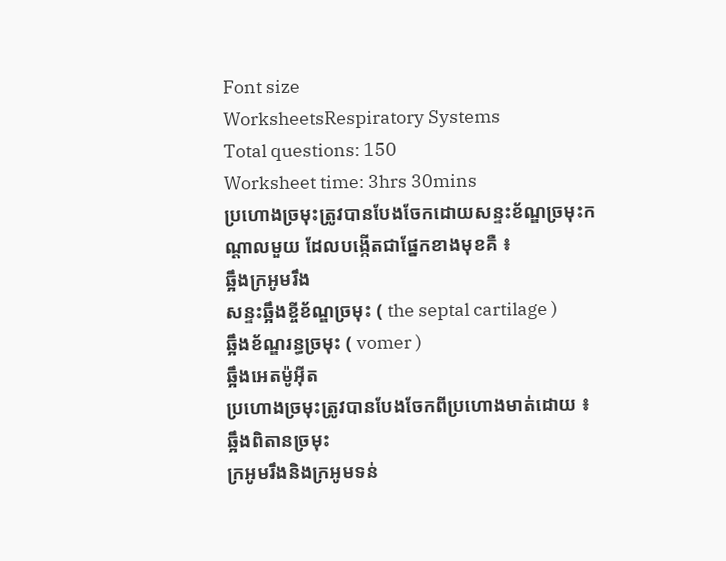Font size
WorksheetsRespiratory Systems
Total questions: 150
Worksheet time: 3hrs 30mins
ប្រហោងច្រមុះត្រូវបានបែងចែកដោយសន្ទះខ័ណ្ឌច្រមុះកណ្ដាលមួយ ដែលបង្កើតជាផ្នែកខាងមុខគឺ ៖
ឆ្អឹងក្រអូមរឹង
សន្ទះឆ្អឹងខ្ចីខ័ណ្ឌច្រមុះ ( the septal cartilage )
ឆ្អឹងខ័ណ្ឌរន្ធច្រមុះ ( vomer )
ឆ្អឹងអេតម៉ូអ៊ីត
ប្រហោងច្រមុះត្រូវបានបែងចែកពីប្រហោងមាត់ដោយ ៖
ឆ្អឹងពិតានច្រមុះ
ក្រអូមរឹងនិងក្រអូមទន់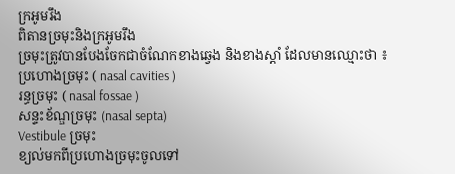ក្រអូមរឹង
ពិតានច្រមុះនិងក្រអូមរឹង
ច្រមុះត្រូវបានបែងចែកជាចំណែកខាងឆ្វេង និងខាងស្ដាំ ដែលមានឈ្មោះថា ៖
ប្រហោងច្រមុះ ( nasal cavities )
រន្ធច្រមុះ ( nasal fossae )
សន្ទះខ័ណ្ឌច្រមុះ (nasal septa)
Vestibule ច្រមុះ
ខ្យល់មកពីប្រហោងច្រមុះចូលទៅ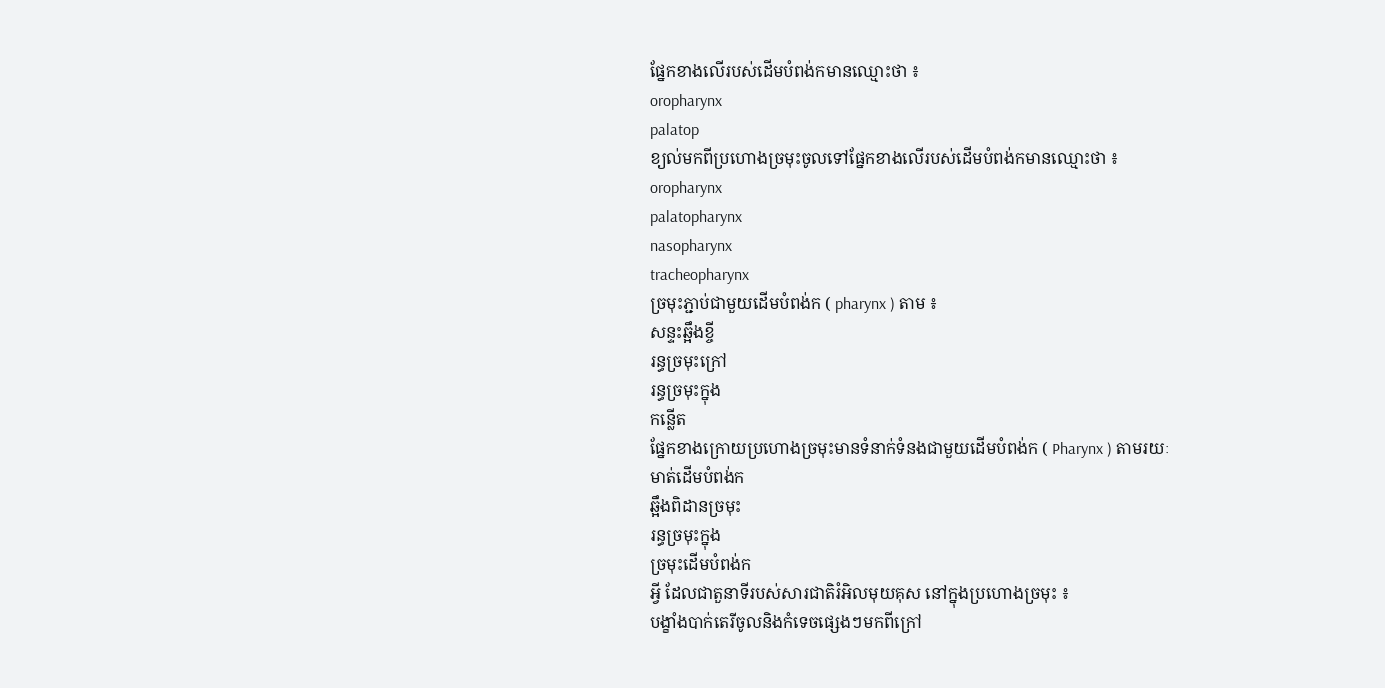ផ្នែកខាងលើរបស់ដើមបំពង់កមានឈ្មោះថា ៖
oropharynx
palatop
ខ្យល់មកពីប្រហោងច្រមុះចូលទៅផ្នែកខាងលើរបស់ដើមបំពង់កមានឈ្មោះថា ៖
oropharynx
palatopharynx
nasopharynx
tracheopharynx
ច្រមុះភ្ជាប់ជាមួយដើមបំពង់ក ( pharynx ) តាម ៖
សន្ទះឆ្អឹងខ្ចី
រន្ធច្រមុះក្រៅ
រន្ធច្រមុះក្នុង
កន្លើត
ផ្នែកខាងក្រោយប្រហោងច្រមុះមានទំនាក់ទំនងជាមួយដើមបំពង់ក ( Pharynx ) តាមរយៈ
មាត់ដើមបំពង់ក
ឆ្អឹងពិដានច្រមុះ
រន្ធច្រមុះក្នុង
ច្រមុះដើមបំពង់ក
អ្វី ដែលជាតួនាទីរបស់សារជាតិរំអិលមុយគុស នៅក្នុងប្រហោងច្រមុះ ៖
បង្ខាំងបាក់តេរីចូលនិងកំទេចផ្សេងៗមកពីក្រៅ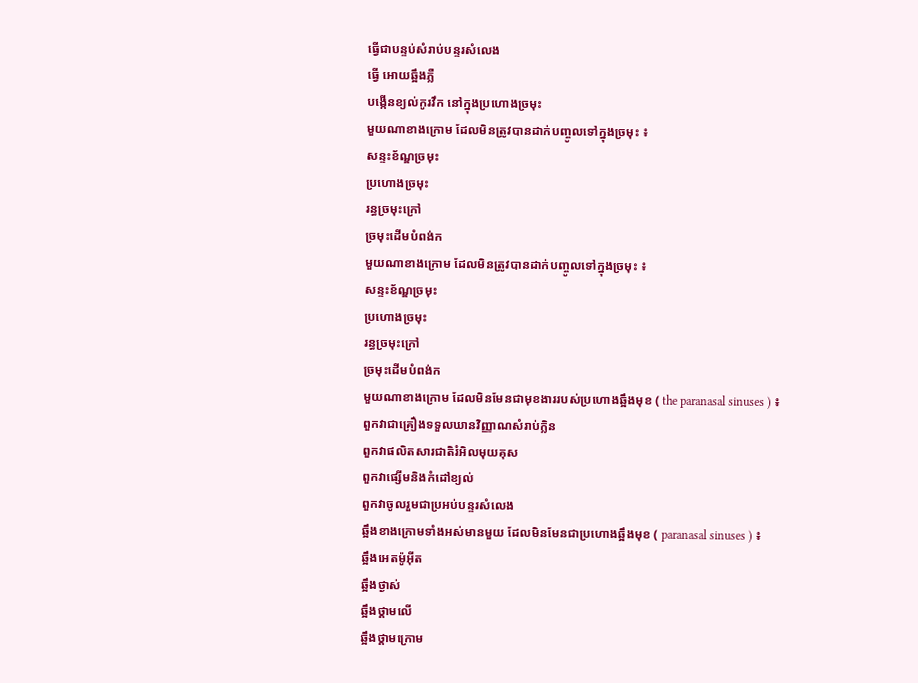ធ្វើជាបន្ទប់សំរាប់បន្ទរសំលេង
ធ្វើ អោយឆ្អឹងភ្លឺ
បង្កើនខ្យល់កូរវឹក នៅក្នុងប្រហោងច្រមុះ
មួយណាខាងក្រោម ដែលមិនត្រូវបានដាក់បញ្ចូលទៅក្នុងច្រមុះ ៖
សន្ទះខ័ណ្ឌច្រមុះ
ប្រហោងច្រមុះ
រន្ធច្រមុះក្រៅ
ច្រមុះដើមបំពង់ក
មួយណាខាងក្រោម ដែលមិនត្រូវបានដាក់បញ្ចូលទៅក្នុងច្រមុះ ៖
សន្ទះខ័ណ្ឌច្រមុះ
ប្រហោងច្រមុះ
រន្ធច្រមុះក្រៅ
ច្រមុះដើមបំពង់ក
មួយណាខាងក្រោម ដែលមិនមែនជាមុខងាររបស់ប្រហោងឆ្អឹងមុខ ( the paranasal sinuses ) ៖
ពួកវាជាគ្រឿងទទួលឃានវិញ្ញាណសំរាប់ក្លិន
ពួកវាផលិតសារជាតិរំអិលមុយគុស
ពួកវាផ្សើមនិងកំដៅខ្យល់
ពួកវាចូលរួមជាប្រអប់បន្ទរសំលេង
ឆ្អឹងខាងក្រោមទាំងអស់មានមួយ ដែលមិនមែនជាប្រហោងឆ្អឹងមុខ ( paranasal sinuses ) ៖
ឆ្អឹងអេតម៉ូអ៊ីត
ឆ្អឹងថ្ងាស់
ឆ្អឹងថ្គាមលើ
ឆ្អឹងថ្គាមក្រោម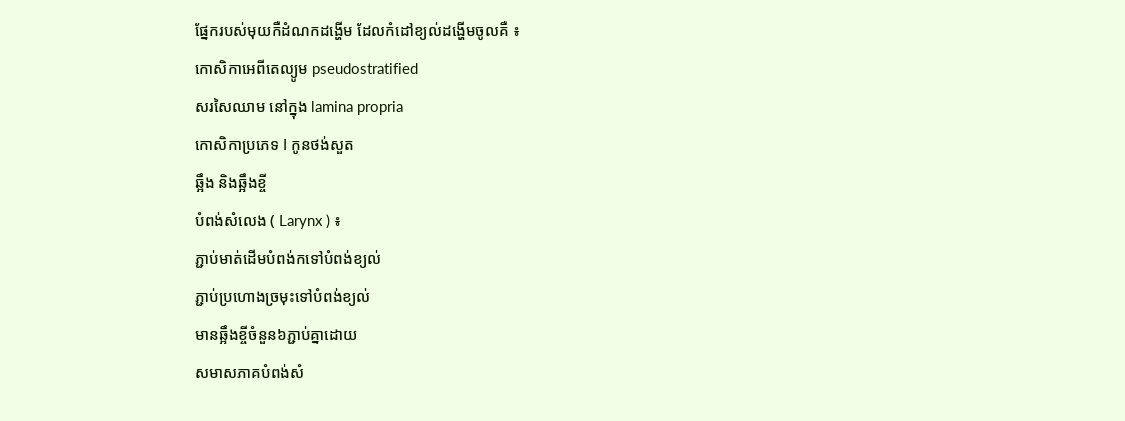ផ្នែករបស់មុយកឺដំណកដង្ហើម ដែលកំដៅខ្យល់ដង្ហើមចូលគឺ ៖
កោសិកាអេពីតេល្យូម pseudostratified
សរសៃឈាម នៅក្នុង lamina propria
កោសិកាប្រភេទ I កូនថង់សួត
ឆ្អឹង និងឆ្អឹងខ្ចី
បំពង់សំលេង ( Larynx ) ៖
ភ្ជាប់មាត់ដើមបំពង់កទៅបំពង់ខ្យល់
ភ្ជាប់ប្រហោងច្រមុះទៅបំពង់ខ្យល់
មានឆ្អឹងខ្ចីចំនួន៦ភ្ជាប់គ្នាដោយ
សមាសភាគបំពង់សំ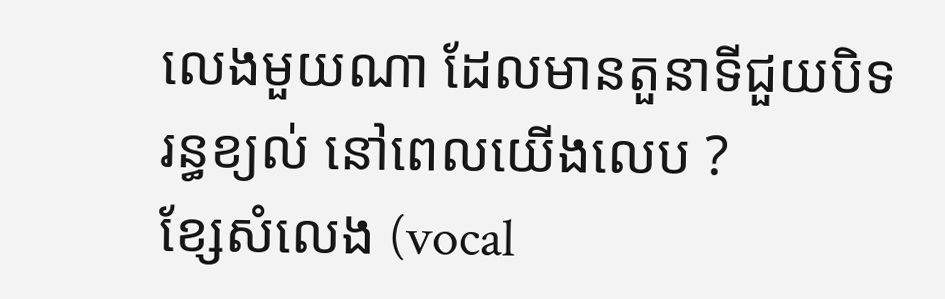លេងមួយណា ដែលមានតួនាទីជួយបិទរន្ធខ្យល់ នៅពេលយើងលេប ?
ខ្សែសំលេង (vocal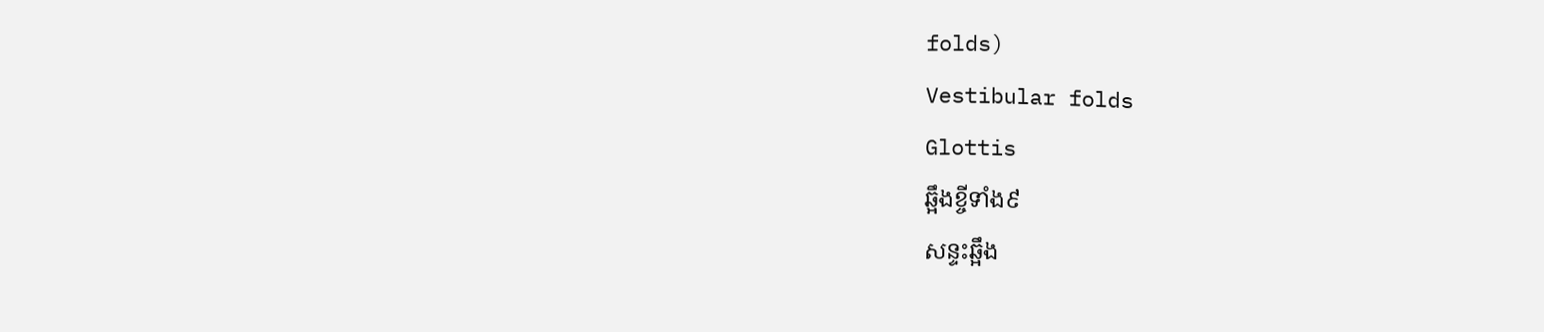folds)
Vestibular folds
Glottis
ឆ្អឹងខ្ចីទាំង៩
សន្ទះឆ្អឹង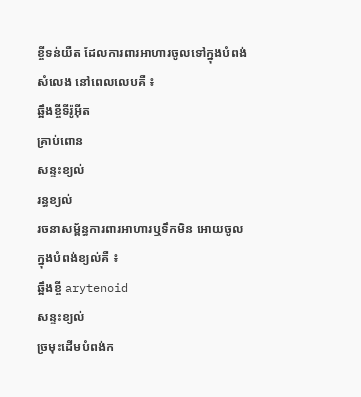ខ្ចីទន់យឺត ដែលការពារអាហារចូលទៅក្នុងបំពង់សំលេង នៅពេលលេបគឺ ៖
ឆ្អឹងខ្ចីទីរ៉ូអ៊ីត
គ្រាប់ពោន
សន្ទះខ្យល់
រន្ធខ្យល់
រចនាសម្ព័ន្ធការពារអាហារឬទឹកមិន អោយចូលក្នុងបំពង់ខ្យល់គឺ ៖
ឆ្អឹងខ្ចី arytenoid
សន្ទះខ្យល់
ច្រមុះដើមបំពង់ក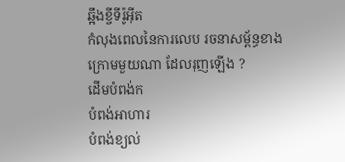ឆ្អឹងខ្ចីទីរ៉ូអ៊ីត
កំលុងពេលនៃការលេប រចនាសម្ព័ន្ធខាងក្រោមមួយណា ដែលរុញឡើង ?
ដើមបំពង់ក
បំពង់អាហារ
បំពង់ខ្យល់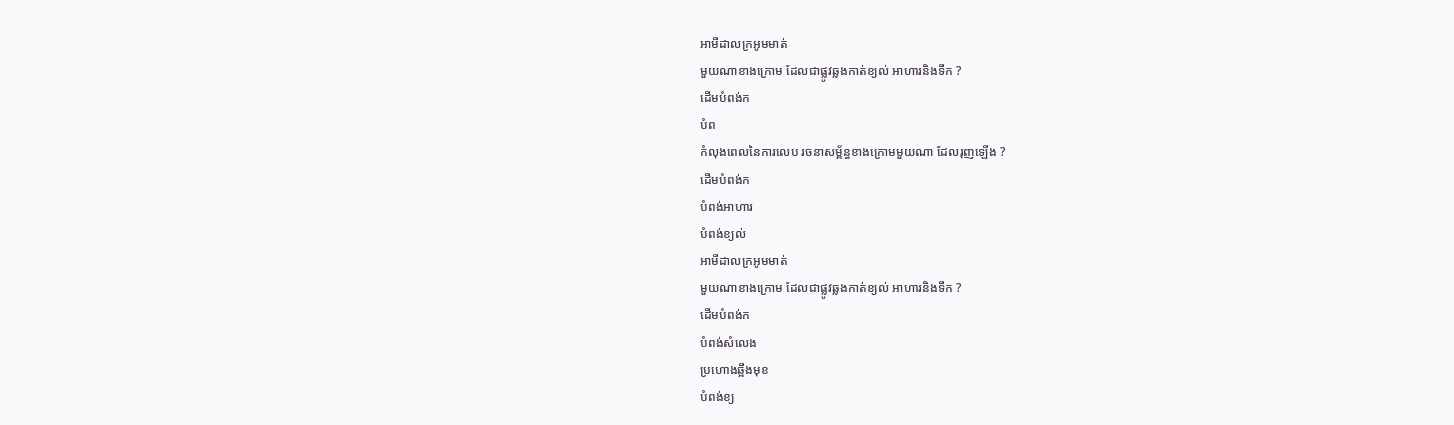អាមីដាលក្រអូមមាត់
មួយណាខាងក្រោម ដែលជាផ្លូវឆ្លងកាត់ខ្យល់ អាហារនិងទឹក ?
ដើមបំពង់ក
បំព
កំលុងពេលនៃការលេប រចនាសម្ព័ន្ធខាងក្រោមមួយណា ដែលរុញឡើង ?
ដើមបំពង់ក
បំពង់អាហារ
បំពង់ខ្យល់
អាមីដាលក្រអូមមាត់
មួយណាខាងក្រោម ដែលជាផ្លូវឆ្លងកាត់ខ្យល់ អាហារនិងទឹក ?
ដើមបំពង់ក
បំពង់សំលេង
ប្រហោងឆ្អឹងមុខ
បំពង់ខ្យ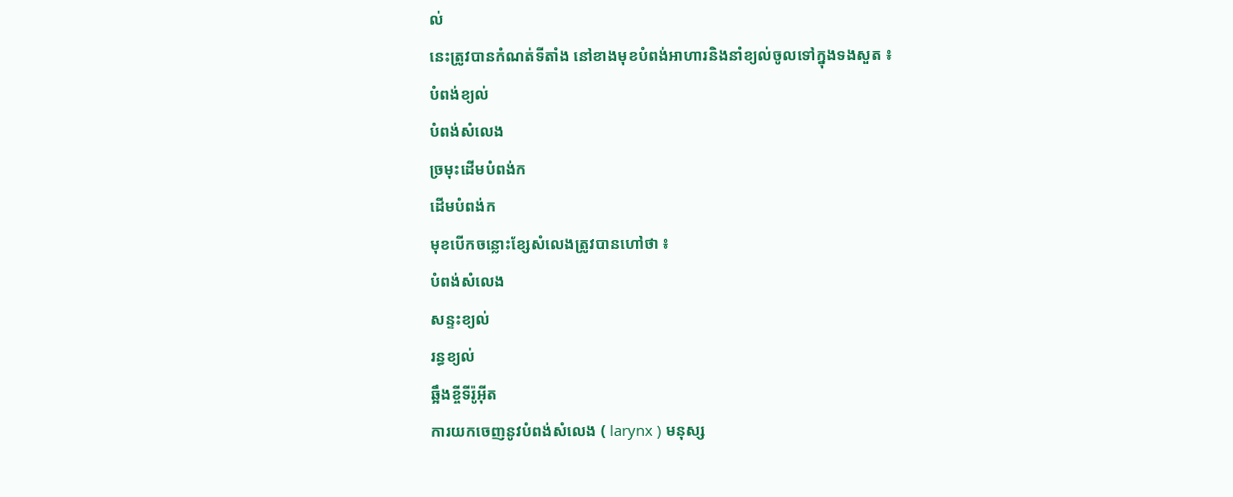ល់
នេះត្រូវបានកំណត់ទីតាំង នៅខាងមុខបំពង់អាហារនិងនាំខ្យល់ចូលទៅក្នុងទងសួត ៖
បំពង់ខ្យល់
បំពង់សំលេង
ច្រមុះដើមបំពង់ក
ដើមបំពង់ក
មុខបើកចន្លោះខ្សែសំលេងត្រូវបានហៅថា ៖
បំពង់សំលេង
សន្ទះខ្យល់
រន្ធខ្យល់
ឆ្អឹងខ្ចីទីរ៉ូអ៊ីត
ការយកចេញនូវបំពង់សំលេង ( larynx ) មនុស្ស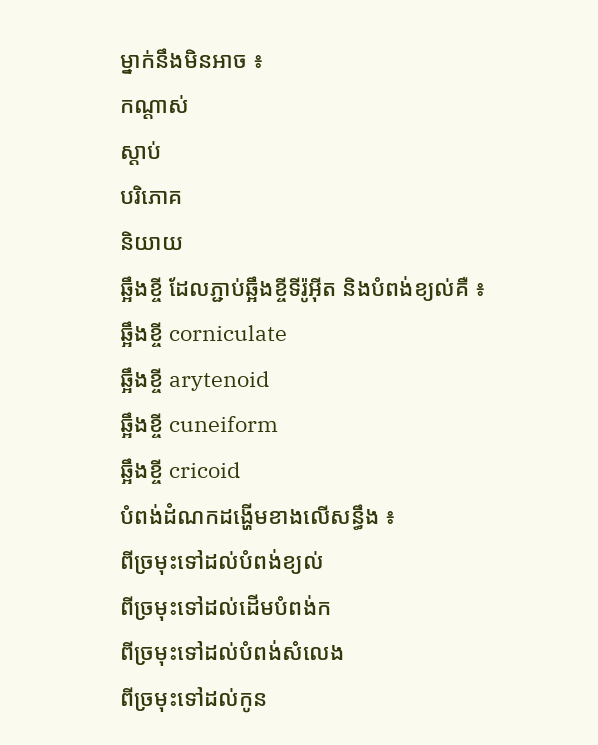ម្នាក់នឹងមិនអាច ៖
កណ្ដាស់
ស្ដាប់
បរិភោគ
និយាយ
ឆ្អឹងខ្ចី ដែលភ្ជាប់ឆ្អឹងខ្ចីទីរ៉ូអ៊ីត និងបំពង់ខ្យល់គឺ ៖
ឆ្អឹងខ្ចី corniculate
ឆ្អឹងខ្ចី arytenoid
ឆ្អឹងខ្ចី cuneiform
ឆ្អឹងខ្ចី cricoid
បំពង់ដំណកដង្ហើមខាងលើសន្ធឹង ៖
ពីច្រមុះទៅដល់បំពង់ខ្យល់
ពីច្រមុះទៅដល់ដើមបំពង់ក
ពីច្រមុះទៅដល់បំពង់សំលេង
ពីច្រមុះទៅដល់កូន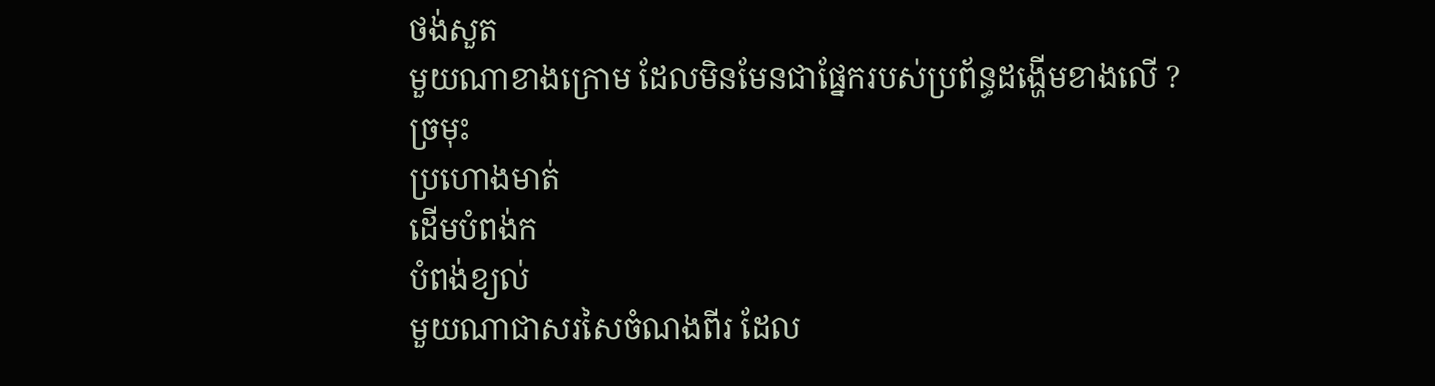ថង់សួត
មួយណាខាងក្រោម ដែលមិនមែនជាផ្នែករបស់ប្រព័ន្ធដង្ហើមខាងលើ ?
ច្រមុះ
ប្រហោងមាត់
ដើមបំពង់ក
បំពង់ខ្យល់
មួយណាជាសរសៃចំណងពីរ ដែល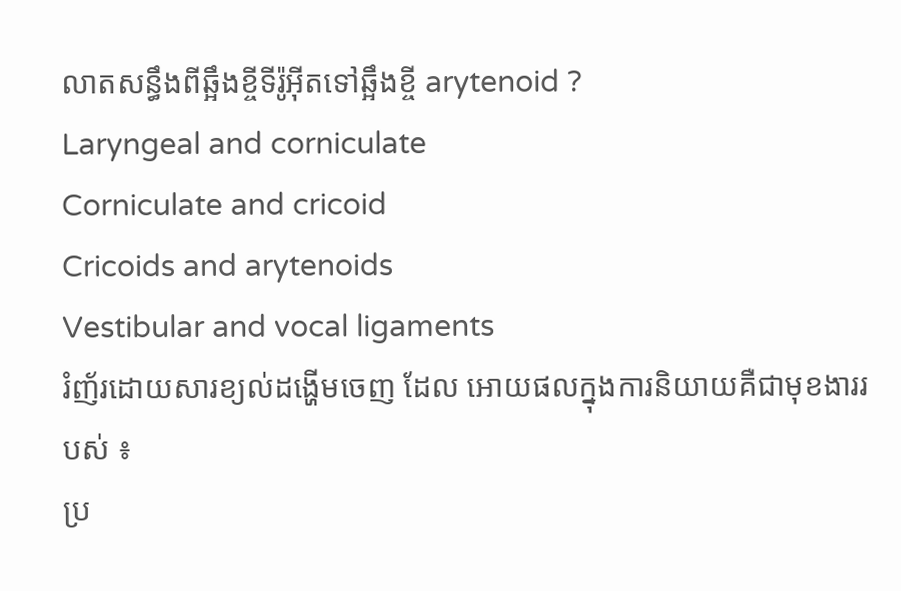លាតសន្ធឹងពីឆ្អឹងខ្ចីទីរ៉ូអ៊ីតទៅឆ្អឹងខ្ចី arytenoid ?
Laryngeal and corniculate
Corniculate and cricoid
Cricoids and arytenoids
Vestibular and vocal ligaments
រំញ័រដោយសារខ្យល់ដង្ហើមចេញ ដែល អោយផលក្នុងការនិយាយគឺជាមុខងាររបស់ ៖
ប្រ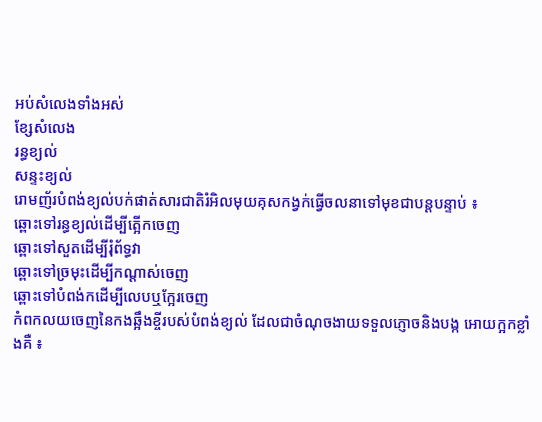អប់សំលេងទាំងអស់
ខ្សែសំលេង
រន្ធខ្យល់
សន្ទះខ្យល់
រោមញ័របំពង់ខ្យល់បក់ផាត់សារជាតិរំអិលមុយគុសកង្វក់ធ្វើចលនាទៅមុខជាបន្ដបន្ទាប់ ៖
ឆ្ពោះទៅរន្ធខ្យល់ដើម្បីត្អើកចេញ
ឆ្ពោះទៅសួតដើម្បីរុំព័ទ្ធវា
ឆ្ពោះទៅច្រមុះដើម្បីកណ្ដាស់ចេញ
ឆ្ពោះទៅបំពង់កដើម្បីលេបឬក្អែរចេញ
កំពកលយចេញនៃកងឆ្អឹងខ្ចីរបស់បំពង់ខ្យល់ ដែលជាចំណុចងាយទទួលភ្ញោចនិងបង្ក អោយក្អកខ្លាំងគឺ ៖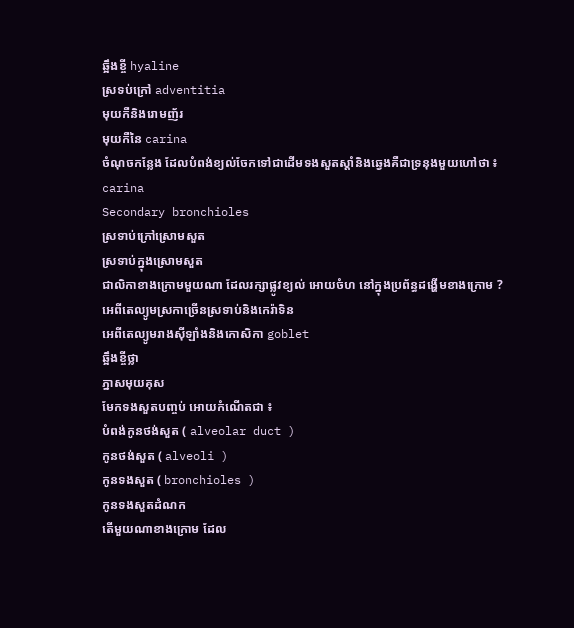ឆ្អឹងខ្ចី hyaline
ស្រទប់ក្រៅ adventitia
មុយកឺនិងរោមញ័រ
មុយកឺនៃ carina
ចំណុចកន្លែង ដែលបំពង់ខ្យល់ចែកទៅជាដើមទងសួតស្ដាំនិងឆ្វេងគឺជាទ្រនុងមួយហៅថា ៖
carina
Secondary bronchioles
ស្រទាប់ក្រៅស្រោមសួត
ស្រទាប់ក្នុងស្រោមសួត
ជាលិកាខាងក្រោមមួយណា ដែលរក្សាផ្លូវខ្យល់ អោយចំហ នៅក្នុងប្រព័ន្ធដង្ហើមខាងក្រោម ?
អេពីតេល្យូមស្រកាច្រើនស្រទាប់និងកេរ៉ាទិន
អេពីតេល្យូមរាងស៊ីឡាំងនិងកោសិកា goblet
ឆ្អឹងខ្ចីថ្លា
ភ្នាសមុយគុស
មែកទងសួតបញ្ចប់ អោយកំណើតជា ៖
បំពង់កូនថង់សួត ( alveolar duct )
កូនថង់សួត ( alveoli )
កូនទងសួត ( bronchioles )
កូនទងសួតដំណក
តើមួយណាខាងក្រោម ដែល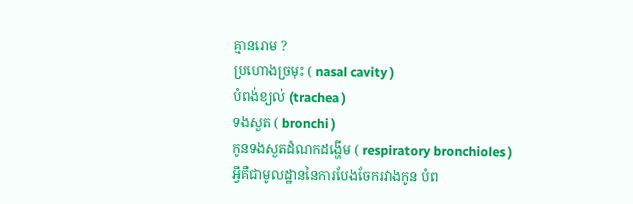គ្មានរោម ?
ប្រហោងច្រមុះ ( nasal cavity )
បំពង់ខ្យល់ (trachea )
ទងសួត ( bronchi )
កូនទងសួតដំណកដង្ហើម ( respiratory bronchioles )
អ្វីគឺជាមូលដ្ឋាននៃការបែងចែករវាងកូន បំព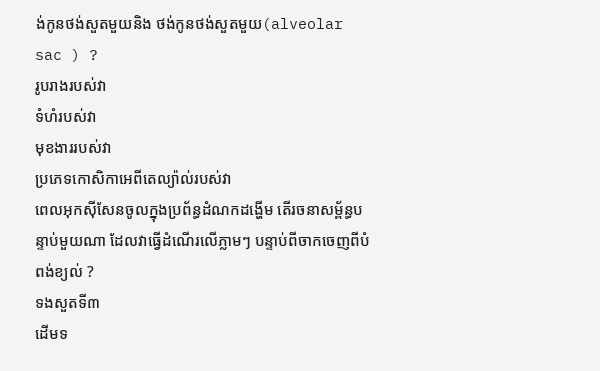ង់កូនថង់សួតមួយនិង ថង់កូនថង់សួតមួយ(alveolar sac ) ?
រូបរាងរបស់វា
ទំហំរបស់វា
មុខងាររបស់វា
ប្រភេទកោសិកាអេពីតេល្យ៉ាល់របស់វា
ពេលអុកស៊ីសែនចូលក្នុងប្រព័ន្ធដំណកដង្ហើម តើរចនាសម្ព័ន្ធបន្ទាប់មួយណា ដែលវាធ្វើដំណើរលើភ្លាមៗ បន្ទាប់ពីចាកចេញពីបំពង់ខ្យល់ ?
ទងសួតទី៣
ដើមទ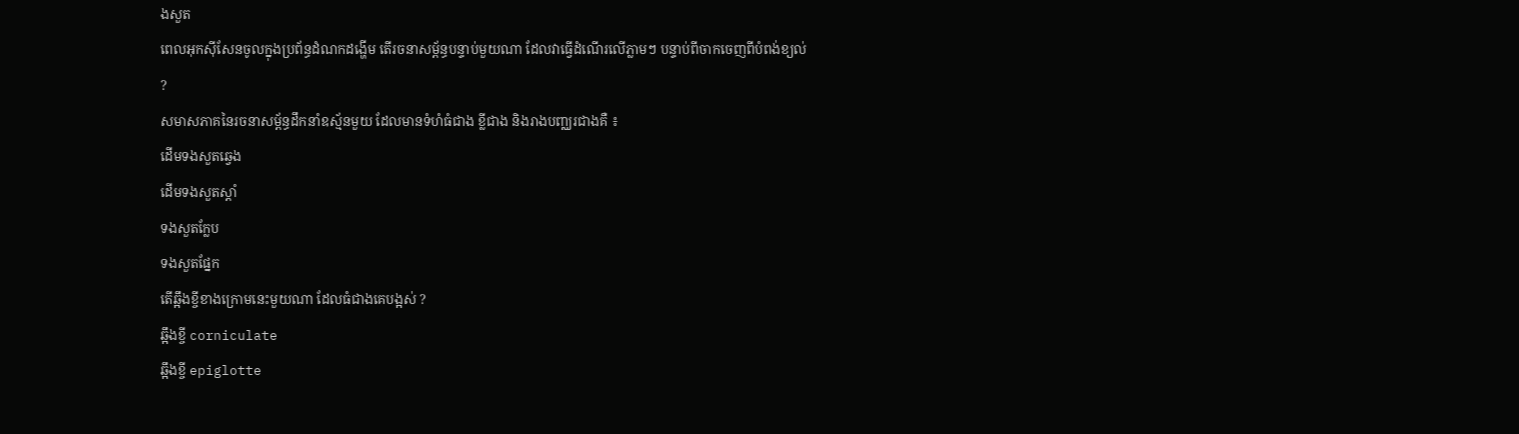ងសួត
ពេលអុកស៊ីសែនចូលក្នុងប្រព័ន្ធដំណកដង្ហើម តើរចនាសម្ព័ន្ធបន្ទាប់មួយណា ដែលវាធ្វើដំណើរលើភ្លាមៗ បន្ទាប់ពីចាកចេញពីបំពង់ខ្យល់ ?
សមាសភាគនៃរចនាសម្ព័ន្ធដឹកនាំឧស្ម័នមួយ ដែលមានទំហំធំជាង ខ្លីជាង និងរាងបញ្ឈរជាងគឺ ៖
ដើមទងសួតឆ្វេង
ដើមទងសួតស្ដាំ
ទងសួតក្លែប
ទងសួតផ្នែក
តើឆ្អឹងខ្ចីខាងក្រោមនេះមួយណា ដែលធំជាងគេបង្អស់ ?
ឆ្អឹងខ្ចី corniculate
ឆ្អឹងខ្ចី epiglotte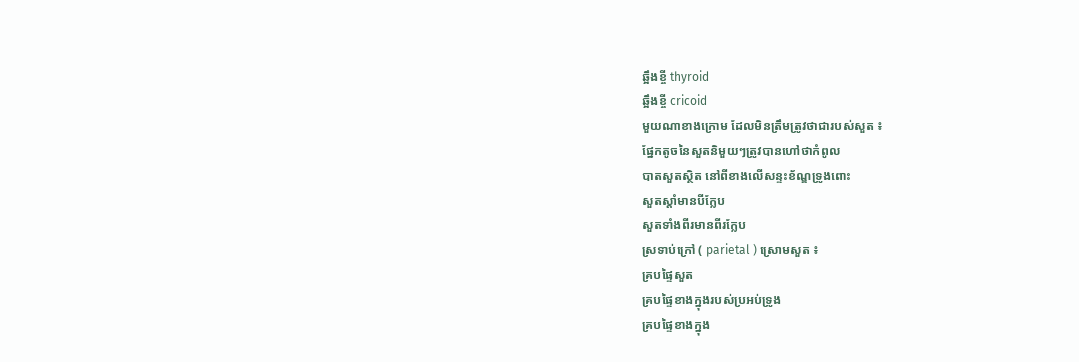ឆ្អឹងខ្ចី thyroid
ឆ្អឹងខ្ចី cricoid
មួយណាខាងក្រោម ដែលមិនត្រឹមត្រូវថាជារបស់សួត ៖
ផ្នែកតូចនៃសួតនិមួយៗត្រូវបានហៅថាកំពូល
បាតសួតស្ថិត នៅពីខាងលើសន្ទះខ័ណ្ឌទ្រូងពោះ
សួតស្ដាំមានបីក្លែប
សួតទាំងពីរមានពីរក្លែប
ស្រទាប់ក្រៅ ( parietal ) ស្រោមសួត ៖
គ្របផ្ទៃសួត
គ្របផ្ទៃខាងក្នុងរបស់ប្រអប់ទ្រូង
គ្របផ្ទៃខាងក្នុង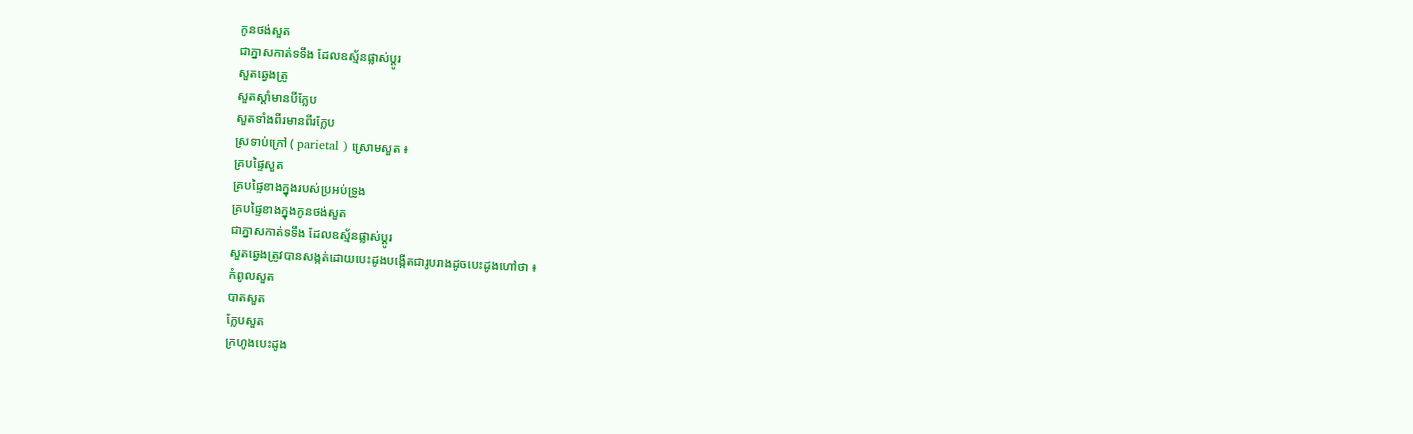កូនថង់សួត
ជាភ្នាសកាត់ទទឹង ដែលឧស្ម័នផ្លាស់ប្ដូរ
សួតឆ្វេងត្រូ
សួតស្ដាំមានបីក្លែប
សួតទាំងពីរមានពីរក្លែប
ស្រទាប់ក្រៅ ( parietal ) ស្រោមសួត ៖
គ្របផ្ទៃសួត
គ្របផ្ទៃខាងក្នុងរបស់ប្រអប់ទ្រូង
គ្របផ្ទៃខាងក្នុងកូនថង់សួត
ជាភ្នាសកាត់ទទឹង ដែលឧស្ម័នផ្លាស់ប្ដូរ
សួតឆ្វេងត្រូវបានសង្កត់ដោយបេះដូងបង្កើតជារូបរាងដូចបេះដូងហៅថា ៖
កំពូលសួត
បាតសួត
ក្លែបសួត
ក្រហូងបេះដូង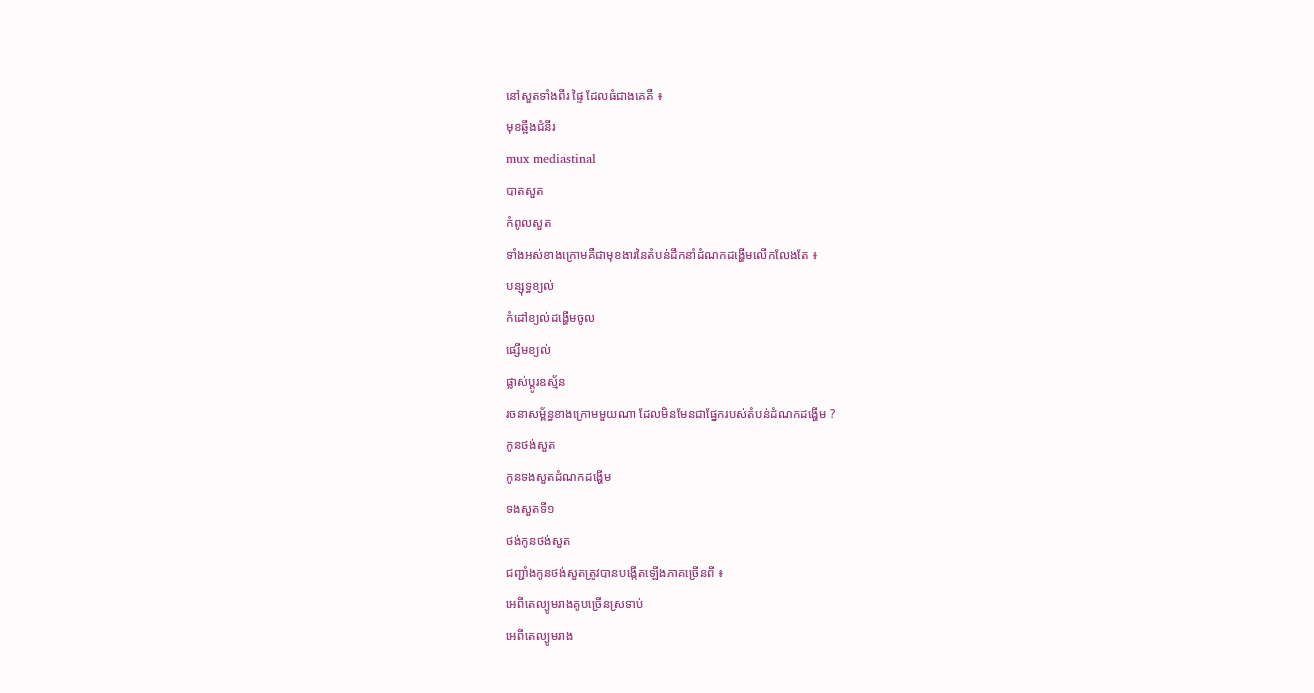នៅសួតទាំងពីរ ផ្ទៃ ដែលធំជាងគេគឺ ៖
មុខឆ្អឹងជំនីរ
mux mediastinal
បាតសួត
កំពូលសួត
ទាំងអស់ខាងក្រោមគឺជាមុខងារនៃតំបន់ដឹកនាំដំណកដង្ហើមលើកលែងតែ ៖
បន្សុទ្ធខ្យល់
កំដៅខ្យល់ដង្ហើមចូល
ផ្សើមខ្យល់
ផ្លាស់ប្ដូរឧស្ម័ន
រចនាសម្ព័ន្ធខាងក្រោមមួយណា ដែលមិនមែនជាផ្នែករបស់តំបន់ដំណកដង្ហើម ?
កូនថង់សួត
កូនទងសួតដំណកដង្ហើម
ទងសួតទី១
ថង់កូនថង់សួត
ជញ្ជាំងកូនថង់សួតត្រូវបានបង្កើតឡើងភាគច្រើនពី ៖
អេពីតេល្យូមរាងគូបច្រើនស្រទាប់
អេពីតេល្យូមរាង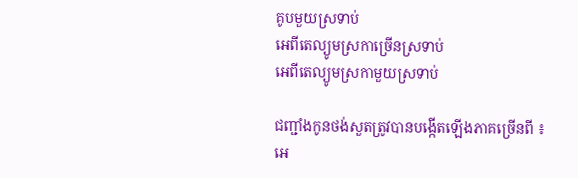គូបមួយស្រទាប់
អេពីតេល្យូមស្រកាច្រើនស្រទាប់
អេពីតេល្យូមស្រកាមួយស្រទាប់

ជញ្ជាំងកូនថង់សួតត្រូវបានបង្កើតឡើងភាគច្រើនពី ៖
អេ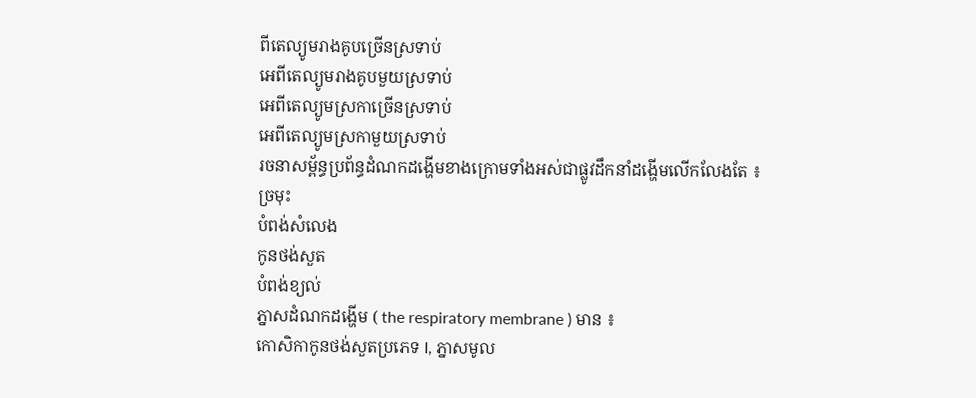ពីតេល្យូមរាងគូបច្រើនស្រទាប់
អេពីតេល្យូមរាងគូបមួយស្រទាប់
អេពីតេល្យូមស្រកាច្រើនស្រទាប់
អេពីតេល្យូមស្រកាមួយស្រទាប់
រចនាសម្ព័ន្ធប្រព័ន្ធដំណកដង្ហើមខាងក្រោមទាំងអស់ជាផ្លូវដឹកនាំដង្ហើមលើកលែងតែ ៖
ច្រមុះ
បំពង់សំលេង
កូនថង់សួត
បំពង់ខ្យល់
ភ្នាសដំណកដង្ហើម ( the respiratory membrane ) មាន ៖
កោសិកាកូនថង់សួតប្រភេទ I, ភ្នាសមូល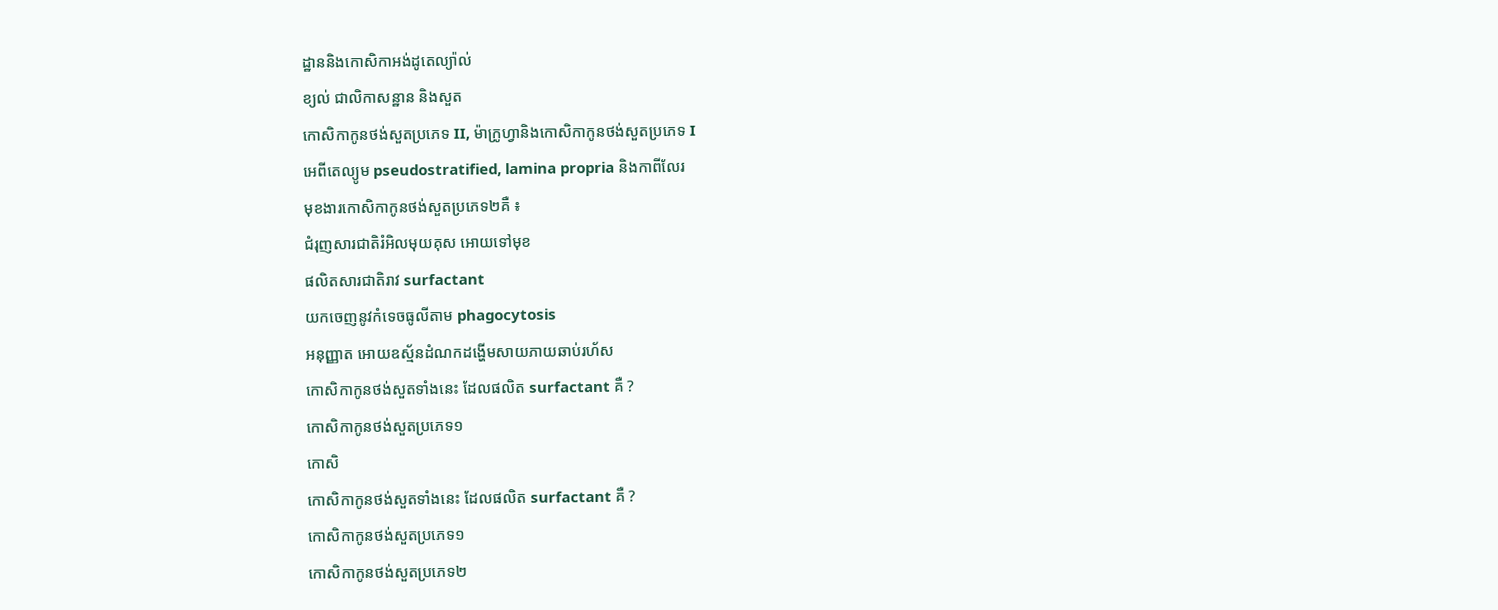ដ្ឋាននិងកោសិកាអង់ដូតេល្យ៉ាល់
ខ្យល់ ជាលិកាសន្ឋាន និងសួត
កោសិកាកូនថង់សួតប្រភេទ II, ម៉ាក្រូហ្វានិងកោសិកាកូនថង់សួតប្រភេទ I
អេពីតេល្យូម pseudostratified, lamina propria និងកាពីលែរ
មុខងារកោសិកាកូនថង់សួតប្រភេទ២គឺ ៖
ជំរុញសារជាតិរំអិលមុយគុស អោយទៅមុខ
ផលិតសារជាតិរាវ surfactant
យកចេញនូវកំទេចធូលីតាម phagocytosis
អនុញ្ញាត អោយឧស្ម័នដំណកដង្ហើមសាយភាយឆាប់រហ័ស
កោសិកាកូនថង់សួតទាំងនេះ ដែលផលិត surfactant គឺ ?
កោសិកាកូនថង់សួតប្រភេទ១
កោសិ
កោសិកាកូនថង់សួតទាំងនេះ ដែលផលិត surfactant គឺ ?
កោសិកាកូនថង់សួតប្រភេទ១
កោសិកាកូនថង់សួតប្រភេទ២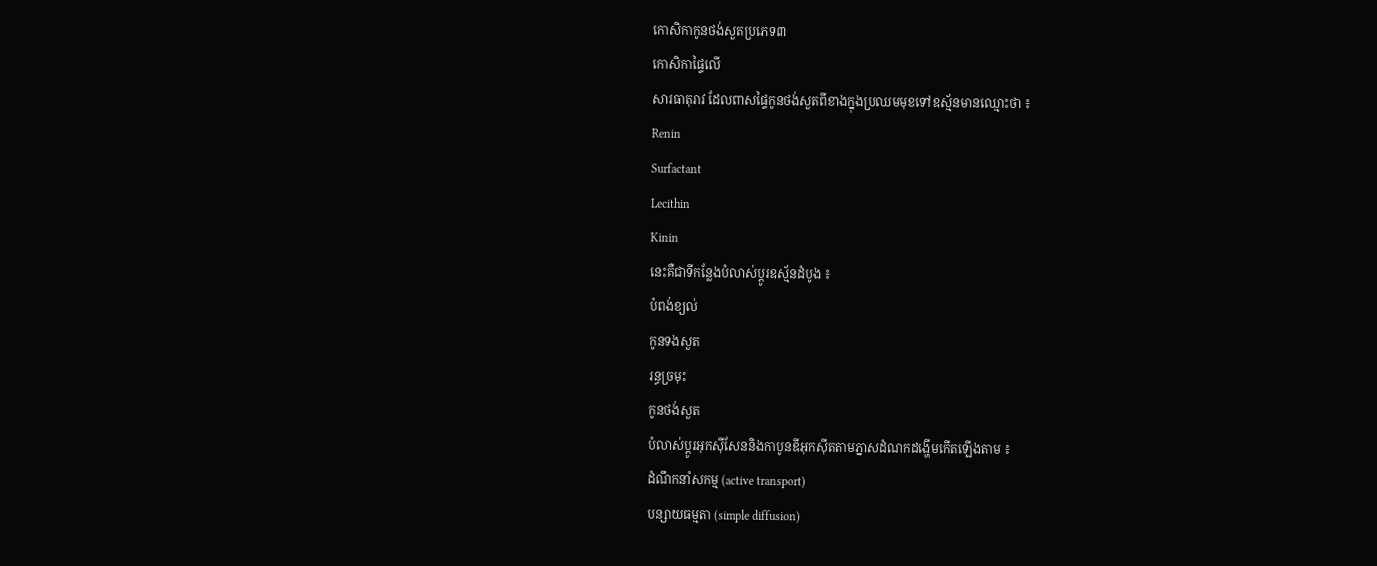កោសិកាកូនថង់សួតប្រភេទ៣
កោសិកាផ្ទៃលើ
សារធាតុរាវ ដែលពាសផ្ទៃកូនថង់សួតពីខាងក្នុងប្រឈមមុខទៅឧស្ម័នមានឈ្មោះថា ៖
Renin
Surfactant
Lecithin
Kinin
នេះគឺជាទីកន្លែងបំលាស់ប្ដូរឧស្ម័នដំបូង ៖
បំពង់ខ្យល់
កូនទងសួត
រន្ធច្រមុះ
កូនថង់សួត
បំលាស់ប្ដូរអុកស៊ីសែននិងកាបូនឌីអុកស៊ីតតាមភ្នាសដំណកដង្ហើមកើតឡើងតាម ៖
ដំណឹកនាំសកម្ម (active transport)
បន្សាយធម្មតា (simple diffusion)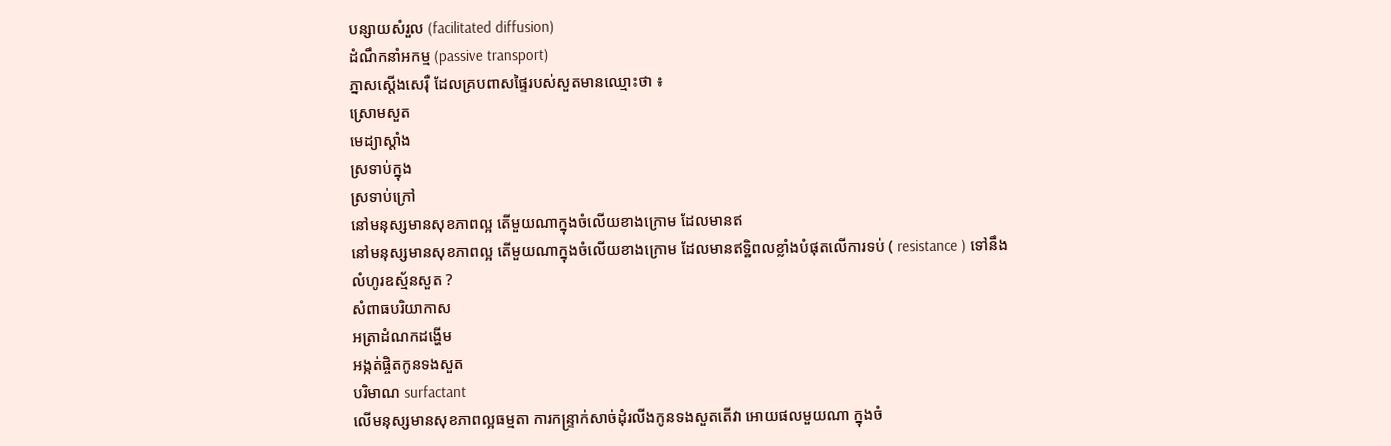បន្សាយសំរួល (facilitated diffusion)
ដំណឹកនាំអកម្ម (passive transport)
ភ្នាសស្ដើងសេរ៉ឺ ដែលគ្របពាសផ្ទៃរបស់សួតមានឈ្មោះថា ៖
ស្រោមសួត
មេដ្យាស្ដាំង
ស្រទាប់ក្នុង
ស្រទាប់ក្រៅ
នៅមនុស្សមានសុខភាពល្អ តើមួយណាក្នុងចំលើយខាងក្រោម ដែលមានឥ
នៅមនុស្សមានសុខភាពល្អ តើមួយណាក្នុងចំលើយខាងក្រោម ដែលមានឥទ្ឋិពលខ្លាំងបំផុតលើការទប់ ( resistance ) ទៅនឹងលំហូរឧស្ម័នសួត ?
សំពាធបរិយាកាស
អត្រាដំណកដង្ហើម
អង្កត់ផ្ចិតកូនទងសួត
បរិមាណ surfactant
លើមនុស្សមានសុខភាពល្អធម្មតា ការកន្ទ្រាក់សាច់ដុំរលីងកូនទងសួតតើវា អោយផលមួយណា ក្នុងចំ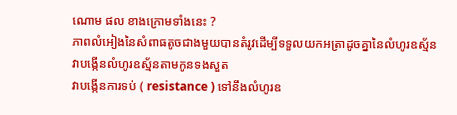ណោម ផល ខាងក្រោមទាំងនេះ ?
ភាពលំអៀងនៃសំពាធតូចជាងមួយបានតំរូវដើម្បីទទួលយកអត្រាដូចគ្នានៃលំហូរឧស្ម័ន
វាបង្កើនលំហូរឧស្ម័នតាមកូនទងសួត
វាបង្កើនការទប់ ( resistance ) ទៅនឹងលំហូរឧ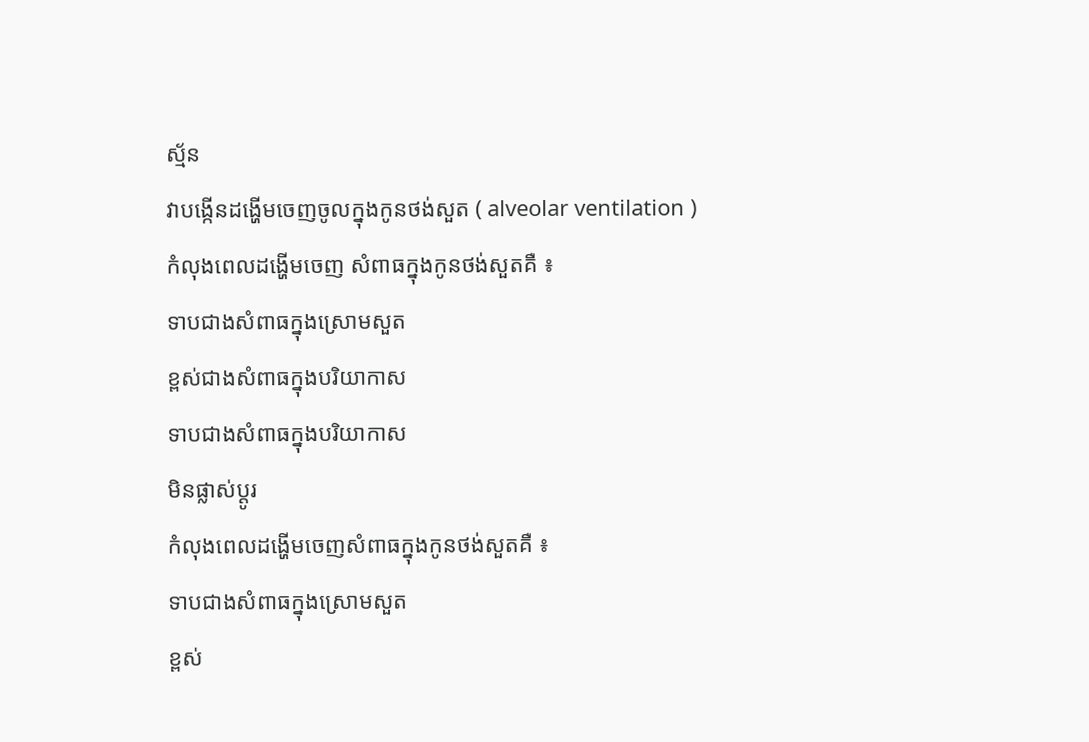ស្ម័ន
វាបង្កើនដង្ហើមចេញចូលក្នុងកូនថង់សួត ( alveolar ventilation )
កំលុងពេលដង្ហើមចេញ សំពាធក្នុងកូនថង់សួតគឺ ៖
ទាបជាងសំពាធក្នុងស្រោមសួត
ខ្ពស់ជាងសំពាធក្នុងបរិយាកាស
ទាបជាងសំពាធក្នុងបរិយាកាស
មិនផ្លាស់ប្ដូរ
កំលុងពេលដង្ហើមចេញសំពាធក្នុងកូនថង់សួតគឺ ៖
ទាបជាងសំពាធក្នុងស្រោមសួត
ខ្ពស់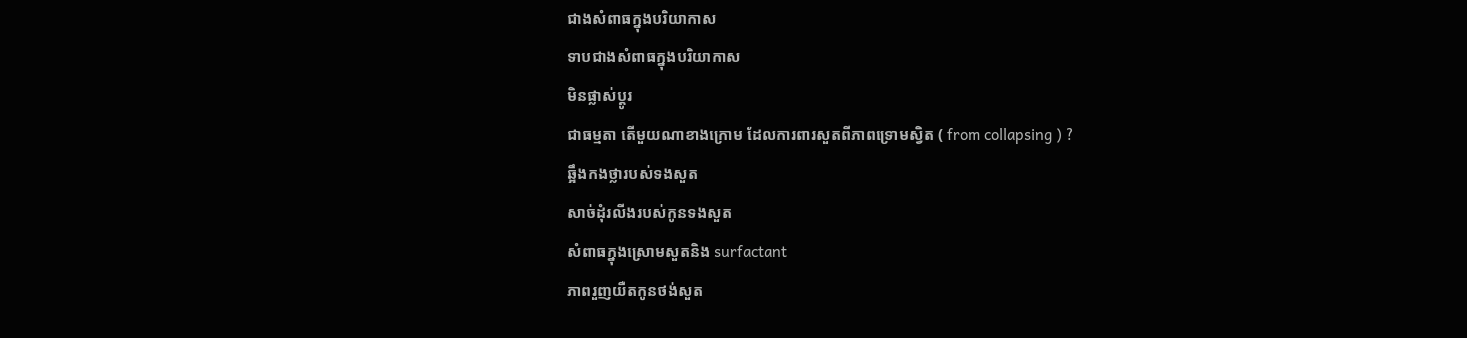ជាងសំពាធក្នុងបរិយាកាស
ទាបជាងសំពាធក្នុងបរិយាកាស
មិនផ្លាស់ប្ដូរ
ជាធម្មតា តើមួយណាខាងក្រោម ដែលការពារសួតពីភាពទ្រោមស្វិត ( from collapsing ) ?
ឆ្អឹងកងថ្លារបស់ទងសួត
សាច់ដុំរលីងរបស់កូនទងសួត
សំពាធក្នុងស្រោមសួតនិង surfactant
ភាពរួញយឺតកូនថង់សួត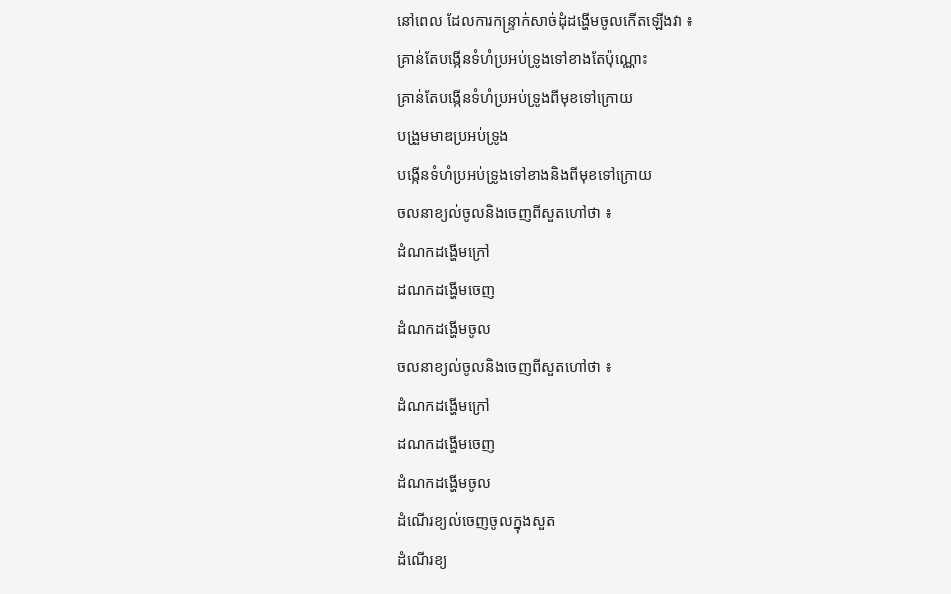នៅពេល ដែលការកន្ទ្រាក់សាច់ដុំដង្ហើមចូលកើតឡើងវា ៖
គ្រាន់តែបង្កើនទំហំប្រអប់ទ្រូងទៅខាងតែប៉ុណ្ណោះ
គ្រាន់តែបង្កើនទំហំប្រអប់ទ្រូងពីមុខទៅក្រោយ
បង្រួមមាឌប្រអប់ទ្រូង
បង្កើនទំហំប្រអប់ទ្រូងទៅខាងនិងពីមុខទៅក្រោយ
ចលនាខ្យល់ចូលនិងចេញពីសួតហៅថា ៖
ដំណកដង្ហើមក្រៅ
ដណកដង្ហើមចេញ
ដំណកដង្ហើមចូល
ចលនាខ្យល់ចូលនិងចេញពីសួតហៅថា ៖
ដំណកដង្ហើមក្រៅ
ដណកដង្ហើមចេញ
ដំណកដង្ហើមចូល
ដំណើរខ្យល់ចេញចូលក្នុងសួត
ដំណើរខ្យ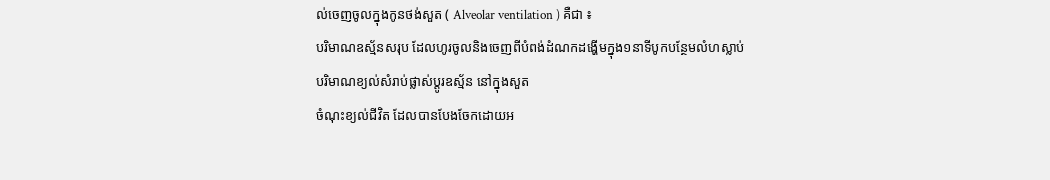ល់ចេញចូលក្នុងកូនថង់សួត ( Alveolar ventilation ) គឺជា ៖
បរិមាណឧស្ម័នសរុប ដែលហូរចូលនិងចេញពីបំពង់ដំណកដង្ហើមក្នុង១នាទីបូកបន្ថែមលំហស្លាប់
បរិមាណខ្យល់សំរាប់ផ្លាស់ប្ដូរឧស្ម័ន នៅក្នុងសួត
ចំណុះខ្យល់ជីវិត ដែលបានបែងចែកដោយអ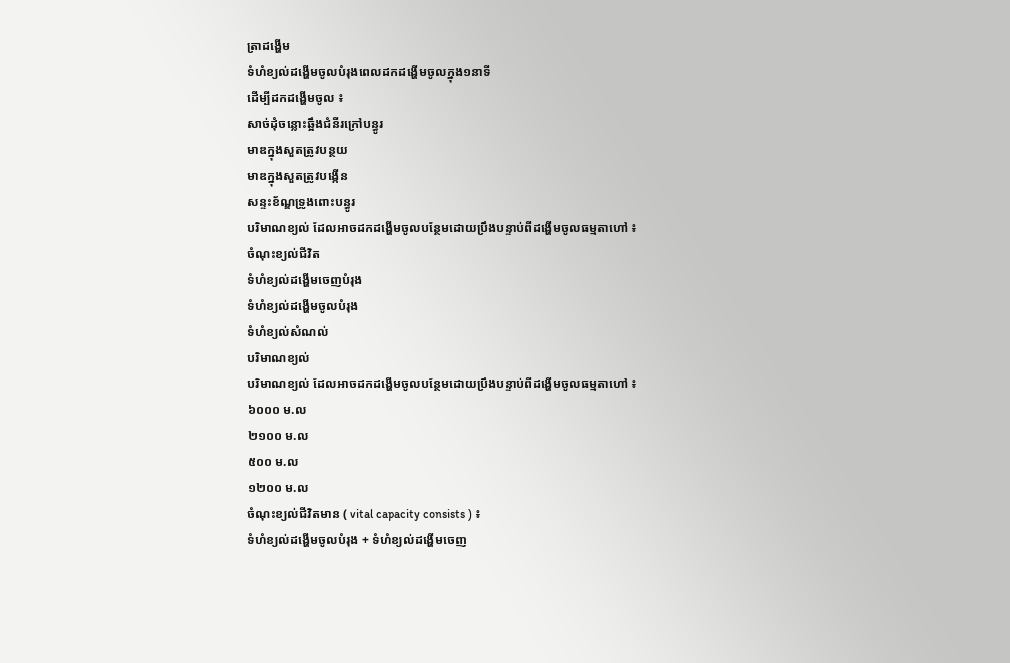ត្រាដង្ហើម
ទំហំខ្យល់ដង្ហើមចូលបំរុងពេលដកដង្ហើមចូលក្នុង១នាទី
ដើម្បីដកដង្ហើមចូល ៖
សាច់ដុំចន្លោះឆ្អឹងជំនីរក្រៅបន្ធូរ
មាឌក្នុងសួតត្រូវបន្ថយ
មាឌក្នុងសួតត្រូវបង្កើន
សន្ទះខ័ណ្ឌទ្រូងពោះបន្ធូរ
បរិមាណខ្យល់ ដែលអាចដកដង្ហើមចូលបន្ថែមដោយប្រឹងបន្ទាប់ពីដង្ហើមចូលធម្មតាហៅ ៖
ចំណុះខ្យល់ជីវិត
ទំហំខ្យល់ដង្ហើមចេញបំរុង
ទំហំខ្យល់ដង្ហើមចូលបំរុង
ទំហំខ្យល់សំណល់
បរិមាណខ្យល់
បរិមាណខ្យល់ ដែលអាចដកដង្ហើមចូលបន្ថែមដោយប្រឹងបន្ទាប់ពីដង្ហើមចូលធម្មតាហៅ ៖
៦០០០ ម.ល
២១០០ ម.ល
៥០០ ម.ល
១២០០ ម.ល
ចំណុះខ្យល់ជីវិតមាន ( vital capacity consists ) ៖
ទំហំខ្យល់ដង្ហើមចូលបំរុង + ទំហំខ្យល់ដង្ហើមចេញ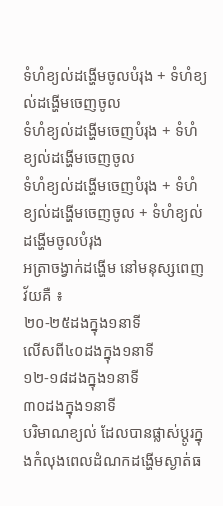ទំហំខ្យល់ដង្ហើមចូលបំរុង + ទំហំខ្យល់ដង្ហើមចេញចូល
ទំហំខ្យល់ដង្ហើមចេញបំរុង + ទំហំខ្យល់ដង្ហើមចេញចូល
ទំហំខ្យល់ដង្ហើមចេញបំរុង + ទំហំខ្យល់ដង្ហើមចេញចូល + ទំហំខ្យល់ដង្ហើមចូលបំរុង
អត្រាចង្វាក់ដង្ហើម នៅមនុស្សពេញវ័យគឺ ៖
២០-២៥ដងក្នុង១នាទី
លើសពី៤០ដងក្នុង១នាទី
១២-១៨ដងក្នុង១នាទី
៣០ដងក្នុង១នាទី
បរិមាណខ្យល់ ដែលបានផ្លាស់ប្ដូរក្នុងកំលុងពេលដំណកដង្ហើមស្ងាត់ធ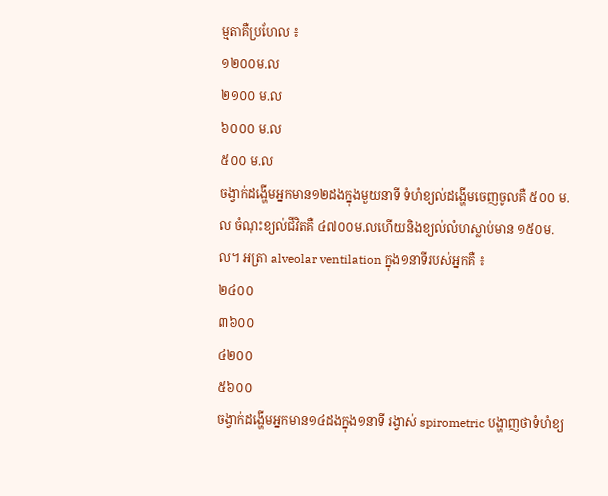ម្មតាគឺប្រហែល ៖
១២០០ម.ល
២១០០ ម.ល
៦០០០ ម.ល
៥០០ ម.ល
ចង្វាក់ដង្ហើមអ្នកមាន១២ដងក្នុងមួយនាទី ទំហំខ្យល់ដង្ហើមចេញចូលគឺ ៥០០ ម.ល ចំណុះខ្យល់ជីវិតគឺ ៤៧០០ម.លហើយនិងខ្យល់លំហស្លាប់មាន ១៥០ម.ល។ អត្រា alveolar ventilation ក្នុង១នាទីរបស់អ្នកគឺ ៖
២៤០០
៣៦០០
៤២០០
៥៦០០
ចង្វាក់ដង្ហើមអ្នកមាន១៤ដងក្នុង១នាទី រង្វាស់ spirometric បង្ហាញថាទំហំខ្យ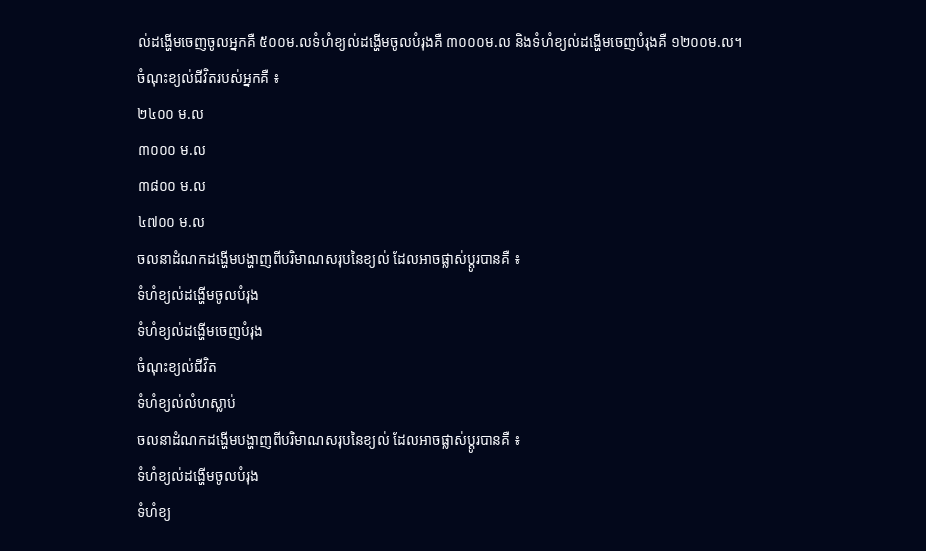ល់ដង្ហើមចេញចូលអ្នកគឺ ៥០០ម.លទំហំខ្យល់ដង្ហើមចូលបំរុងគឺ ៣០០០ម.ល និងទំហំខ្យល់ដង្ហើមចេញបំរុងគឺ ១២០០ម.ល។ ចំណុះខ្យល់ជីវិតរបស់អ្នកគឺ ៖
២៤០០ ម.ល
៣០០០ ម.ល
៣៨០០ ម.ល
៤៧០០ ម.ល
ចលនាដំណកដង្ហើមបង្ហាញពីបរិមាណសរុបនៃខ្យល់ ដែលអាចផ្លាស់ប្ដូរបានគឺ ៖
ទំហំខ្យល់ដង្ហើមចូលបំរុង
ទំហំខ្យល់ដង្ហើមចេញបំរុង
ចំណុះខ្យល់ជីវិត
ទំហំខ្យល់លំហស្លាប់
ចលនាដំណកដង្ហើមបង្ហាញពីបរិមាណសរុបនៃខ្យល់ ដែលអាចផ្លាស់ប្ដូរបានគឺ ៖
ទំហំខ្យល់ដង្ហើមចូលបំរុង
ទំហំខ្យ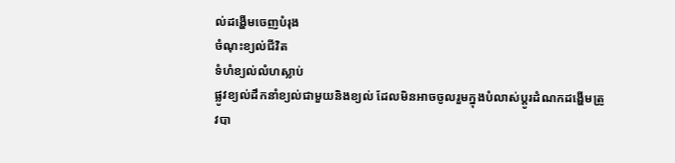ល់ដង្ហើមចេញបំរុង
ចំណុះខ្យល់ជីវិត
ទំហំខ្យល់លំហស្លាប់
ផ្លូវខ្យល់ដឹកនាំខ្យល់ជាមួយនិងខ្យល់ ដែលមិនអាចចូលរួមក្នុងបំលាស់ប្ដូរដំណកដង្ហើមត្រូវបា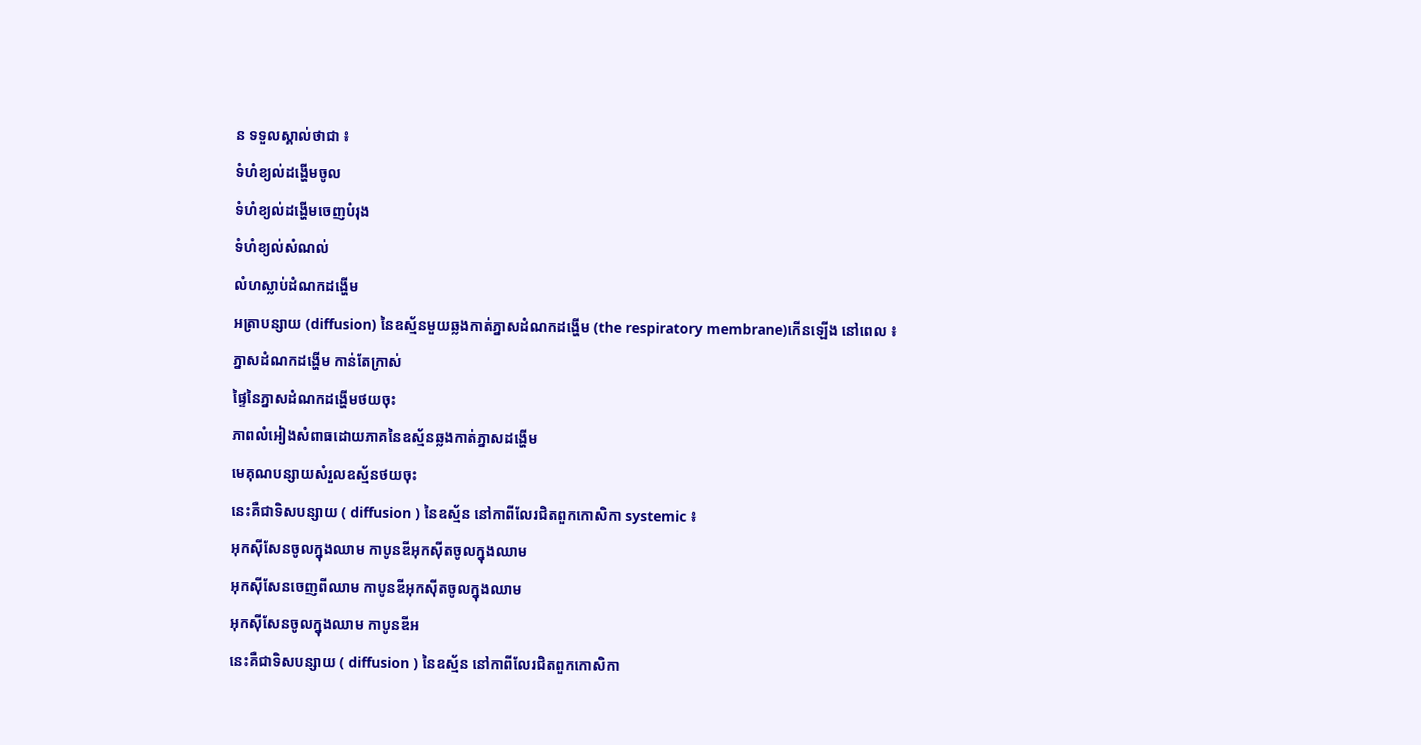ន ទទួលស្គាល់ថាជា ៖
ទំហំខ្យល់ដង្ហើមចូល
ទំហំខ្យល់ដង្ហើមចេញបំរុង
ទំហំខ្យល់សំណល់
លំហស្លាប់ដំណកដង្ហើម
អត្រាបន្សាយ (diffusion) នៃឧស្ម័នមួយឆ្លងកាត់ភ្នាសដំណកដង្ហើម (the respiratory membrane)កើនឡើង នៅពេល ៖
ភ្នាសដំណកដង្ហើម កាន់តែក្រាស់
ផ្ទៃនៃភ្នាសដំណកដង្ហើមថយចុះ
ភាពលំអៀងសំពាធដោយភាគនៃឧស្ម័នឆ្លងកាត់ភ្នាសដង្ហើម
មេគុណបន្សាយសំរួលឧស្ម័នថយចុះ
នេះគឺជាទិសបន្សាយ ( diffusion ) នៃឧស្ម័ន នៅកាពីលែរជិតពួកកោសិកា systemic ៖
អុកស៊ីសែនចូលក្នុងឈាម កាបូនឌីអុកស៊ីតចូលក្នុងឈាម
អុកស៊ីសែនចេញពីឈាម កាបូនឌីអុកស៊ីតចូលក្នុងឈាម
អុកស៊ីសែនចូលក្នុងឈាម កាបូនឌីអ
នេះគឺជាទិសបន្សាយ ( diffusion ) នៃឧស្ម័ន នៅកាពីលែរជិតពួកកោសិកា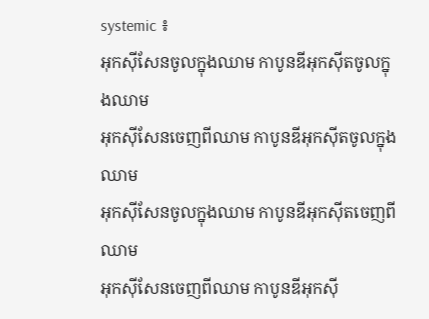systemic ៖
អុកស៊ីសែនចូលក្នុងឈាម កាបូនឌីអុកស៊ីតចូលក្នុងឈាម
អុកស៊ីសែនចេញពីឈាម កាបូនឌីអុកស៊ីតចូលក្នុងឈាម
អុកស៊ីសែនចូលក្នុងឈាម កាបូនឌីអុកស៊ីតចេញពីឈាម
អុកស៊ីសែនចេញពីឈាម កាបូនឌីអុកស៊ី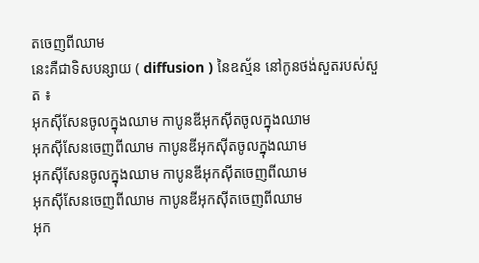តចេញពីឈាម
នេះគឺជាទិសបន្សាយ ( diffusion ) នៃឧស្ម័ន នៅកូនថង់សួតរបស់សួត ៖
អុកស៊ីសែនចូលក្នុងឈាម កាបូនឌីអុកស៊ីតចូលក្នុងឈាម
អុកស៊ីសែនចេញពីឈាម កាបូនឌីអុកស៊ីតចូលក្នុងឈាម
អុកស៊ីសែនចូលក្នុងឈាម កាបូនឌីអុកស៊ីតចេញពីឈាម
អុកស៊ីសែនចេញពីឈាម កាបូនឌីអុកស៊ីតចេញពីឈាម
អុក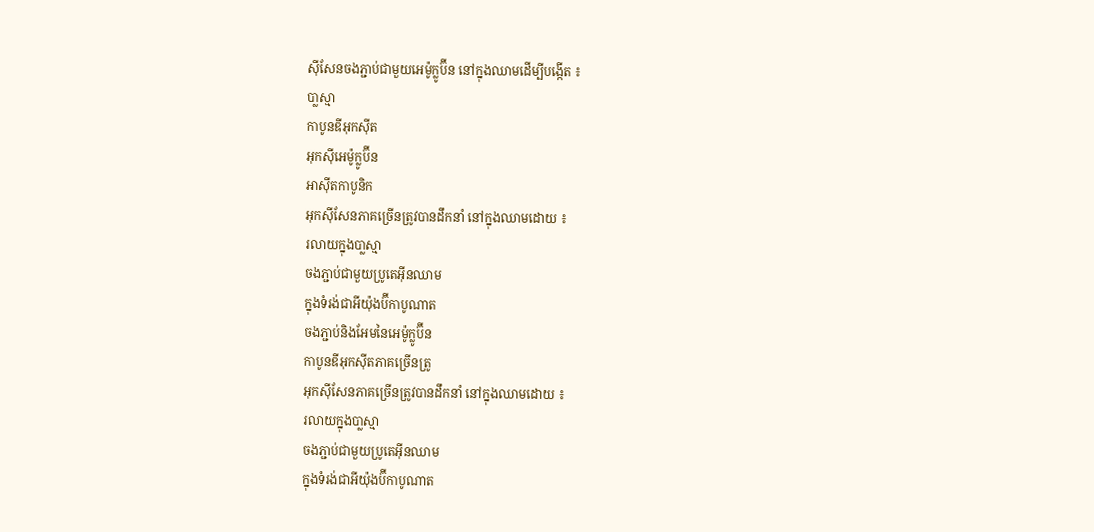ស៊ីសែនចងភ្ជាប់ជាមួយអេម៉ូក្លូប៊ីន នៅក្នុងឈាមដើម្បីបង្កើត ៖
បា្លស្មា
កាបូនឌីអុកស៊ីត
អុកស៊ីអេម៉ូក្លូប៊ីន
អាស៊ីតកាបូនិក
អុកស៊ីសែនភាគច្រើនត្រូវបានដឹកនាំ នៅក្នុងឈាមដោយ ៖
រលាយក្នុងបា្លស្មា
ចងភ្ជាប់ជាមួយប្រូតេអ៊ីនឈាម
ក្នុងទំរង់ជាអីយ៉ុងប៊ីកាបូណាត
ចងភ្ជាប់និងអែមនៃអេម៉ូក្លូប៊ីន
កាបូនឌីអុកស៊ីតភាគច្រើនត្រូ
អុកស៊ីសែនភាគច្រើនត្រូវបានដឹកនាំ នៅក្នុងឈាមដោយ ៖
រលាយក្នុងបា្លស្មា
ចងភ្ជាប់ជាមួយប្រូតេអ៊ីនឈាម
ក្នុងទំរង់ជាអីយ៉ុងប៊ីកាបូណាត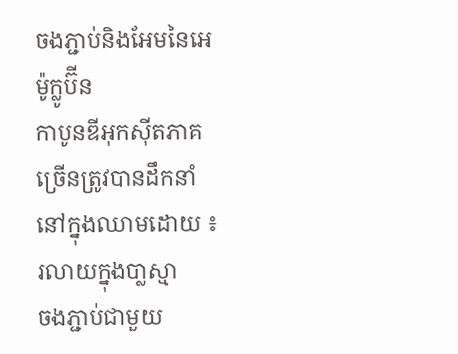ចងភ្ជាប់និងអែមនៃអេម៉ូក្លូប៊ីន
កាបូនឌីអុកស៊ីតភាគច្រើនត្រូវបានដឹកនាំ នៅក្នុងឈាមដោយ ៖
រលាយក្នុងបា្លស្មា
ចងភ្ជាប់ជាមួយ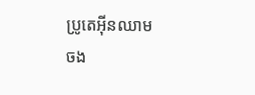ប្រូតេអ៊ីនឈាម
ចង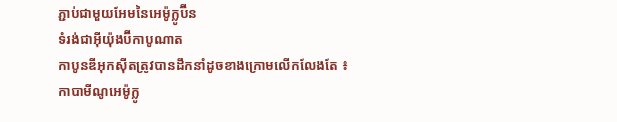ភ្ជាប់ជាមួយអែមនៃអេម៉ូក្លូប៊ីន
ទំរង់ជាអ៊ីយ៉ុងប៊ីកាបូណាត
កាបូនឌីអុកស៊ីតត្រូវបានដឹកនាំដូចខាងក្រោមលើកលែងតែ ៖
កាបាមីណូអេម៉ូក្លូ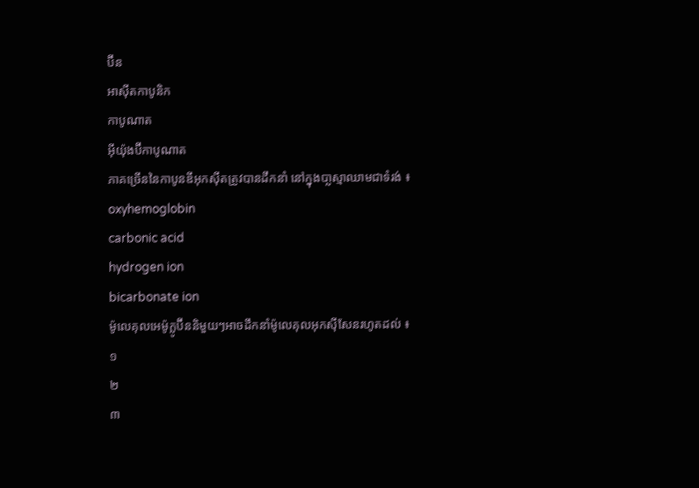ប៊ីន
អាស៊ីតកាបូនិក
កាបូណាត
អ៊ីយ៉ុងប៊ីកាបូណាត
ភាគច្រើននៃកាបូនឌីអុកស៊ីតត្រូវបានដឹកនាំ នៅក្នុងបា្លស្មាឈាមជាទំរង់ ៖
oxyhemoglobin
carbonic acid
hydrogen ion
bicarbonate ion
ម៉ូលេគុលអេម៉ូក្លូប៊ីននិមួយៗអាចដឹកនាំម៉ូលេគុលអុកស៊ីសែនរហូតដល់ ៖
១
២
៣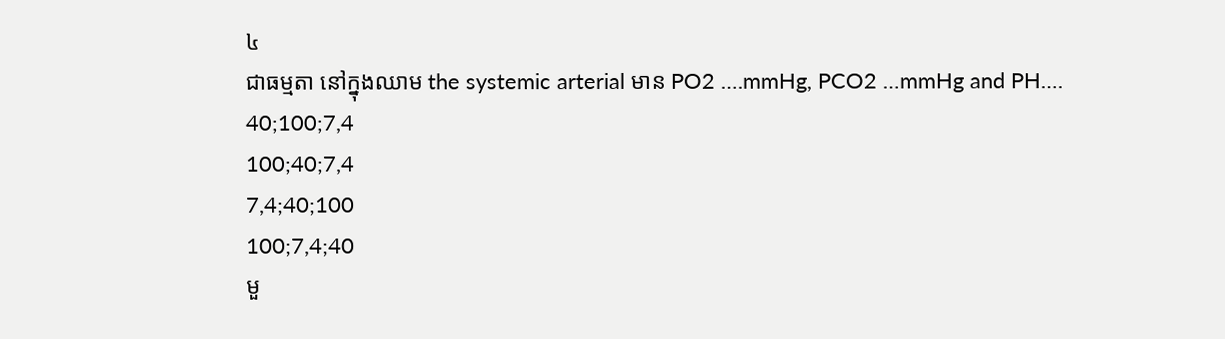៤
ជាធម្មតា នៅក្នុងឈាម the systemic arterial មាន PO2 ….mmHg, PCO2 …mmHg and PH….
40;100;7,4
100;40;7,4
7,4;40;100
100;7,4;40
មួ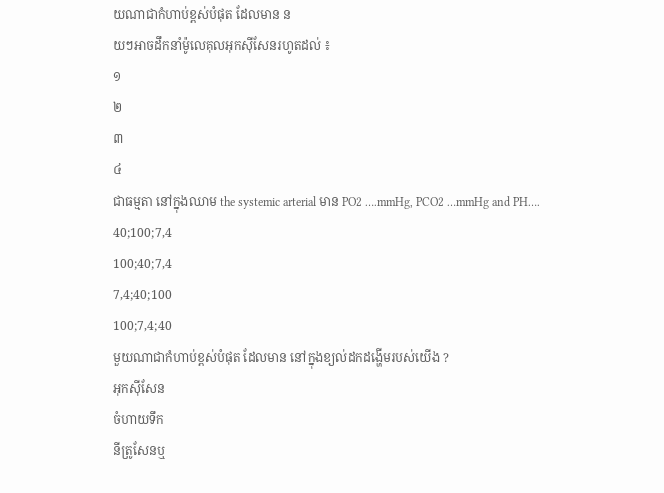យណាជាកំហាប់ខ្ពស់បំផុត ដែលមាន ន
យៗអាចដឹកនាំម៉ូលេគុលអុកស៊ីសែនរហូតដល់ ៖
១
២
៣
៤
ជាធម្មតា នៅក្នុងឈាម the systemic arterial មាន PO2 ….mmHg, PCO2 …mmHg and PH….
40;100;7,4
100;40;7,4
7,4;40;100
100;7,4;40
មួយណាជាកំហាប់ខ្ពស់បំផុត ដែលមាន នៅក្នុងខ្យល់ដកដង្ហើមរបស់យើង ?
អុកស៊ីសែន
ចំហាយទឹក
នីត្រូសែនឬ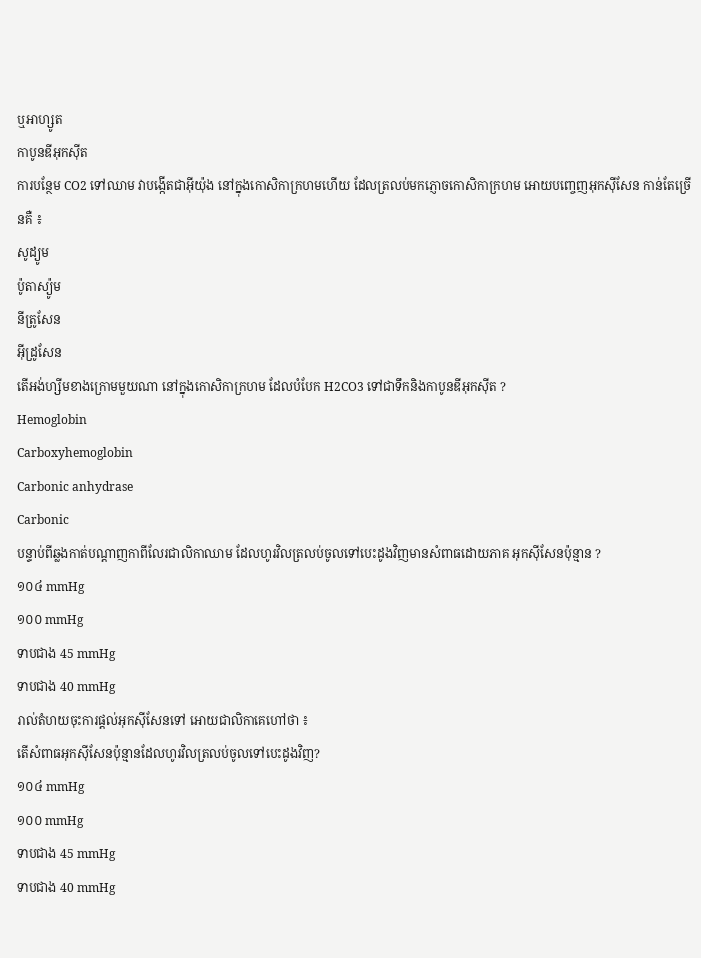ឬអាហ្សូត
កាបូនឌីអុកស៊ីត
ការបន្ថែម CO2 ទៅឈាម វាបង្កើតជាអ៊ីយ៉ុង នៅក្នុងកោសិកាក្រហមហើយ ដែលត្រលប់មកភ្ញោចកោសិកាក្រហម អោយបញ្ចេញអុកស៊ីសែន កាន់តែច្រើនគឺ ៖
សូដ្យូម
ប៉ូតាស្យ៉ូម
នីត្រូសែន
អ៊ីដ្រូសែន
តើអង់ហ្សីមខាងក្រោមមួយណា នៅក្នុងកោសិកាក្រហម ដែលបំបែក H2CO3 ទៅជាទឹកនិងកាបូនឌីអុកស៊ីត ?
Hemoglobin
Carboxyhemoglobin
Carbonic anhydrase
Carbonic
បន្ទាប់ពីឆ្លងកាត់បណ្ដាញកាពីលែរជាលិកាឈាម ដែលហូរវិលត្រលប់ចូលទៅបេះដូងវិញមានសំពាធដោយភាគ អុកស៊ីសែនប៉ុន្មាន ?
១០៤ mmHg
១០០ mmHg
ទាបជាង 45 mmHg
ទាបជាង 40 mmHg
រាល់តំហយចុះការផ្ដល់អុកស៊ីសែនទៅ អោយជាលិកាគេហៅថា ៖
តើសំពាធអុកស៊ីសែនប៉ុន្មានដែលហូរវិលត្រលប់ចូលទៅបេះដូងវិញ?
១០៤ mmHg
១០០ mmHg
ទាបជាង 45 mmHg
ទាបជាង 40 mmHg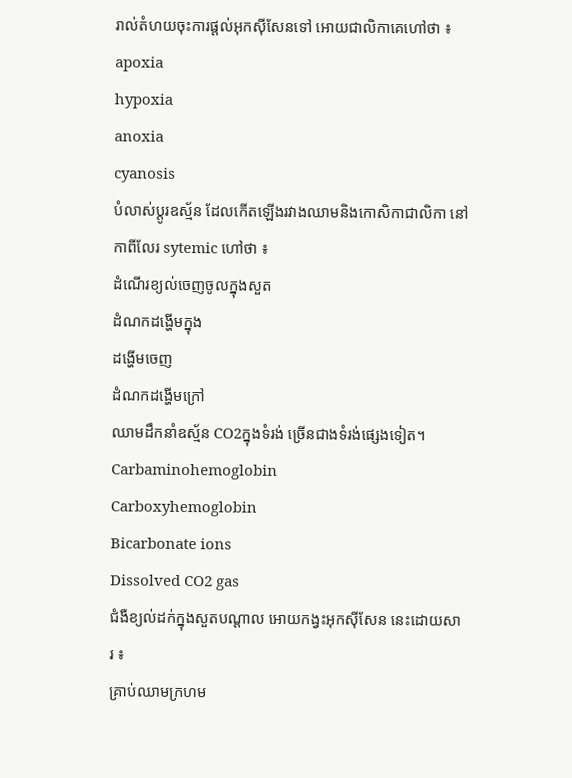រាល់តំហយចុះការផ្ដល់អុកស៊ីសែនទៅ អោយជាលិកាគេហៅថា ៖
apoxia
hypoxia
anoxia
cyanosis
បំលាស់ប្ដូរឧស្ម័ន ដែលកើតឡើងរវាងឈាមនិងកោសិកាជាលិកា នៅកាពីលែរ sytemic ហៅថា ៖
ដំណើរខ្យល់ចេញចូលក្នុងសួត
ដំណកដង្ហើមក្នុង
ដង្ហើមចេញ
ដំណកដង្ហើមក្រៅ
ឈាមដឹកនាំឧស្ម័ន CO2ក្នុងទំរង់ ច្រើនជាងទំរង់ផ្សេងទៀត។
Carbaminohemoglobin
Carboxyhemoglobin
Bicarbonate ions
Dissolved CO2 gas
ជំងឺខ្យល់ដក់ក្នុងសួតបណ្ដាល អោយកង្វះអុកស៊ីសែន នេះដោយសារ ៖
គ្រាប់ឈាមក្រហម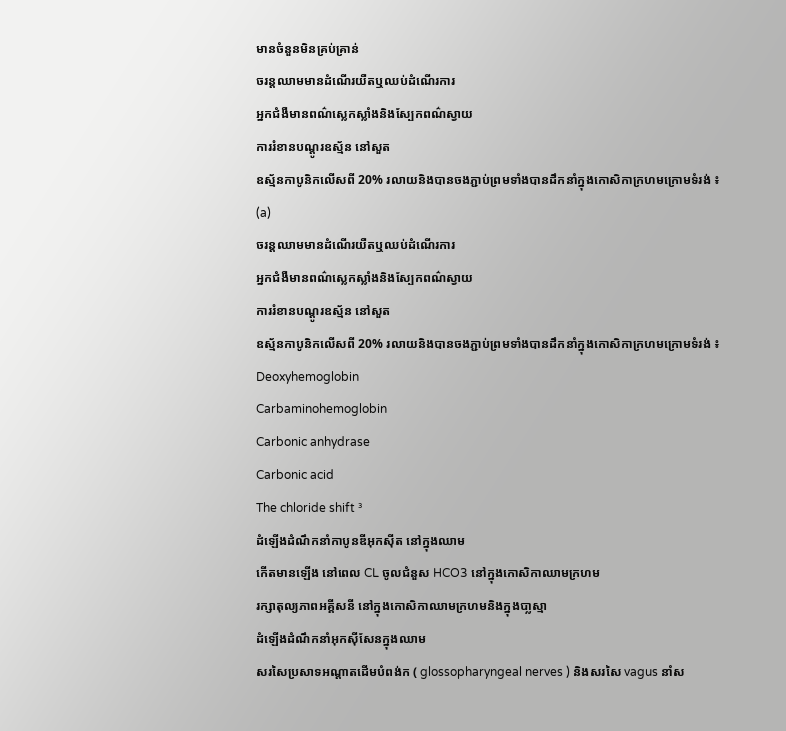មានចំនួនមិនគ្រប់គ្រាន់
ចរន្ដឈាមមានដំណើរយឺតឬឈប់ដំណើរការ
អ្នកជំងឺមានពណ៌ស្លេកស្លាំងនិងស្បែកពណ៌ស្វាយ
ការរំខានបណ្ដូរឧស្ម័ន នៅសួត
ឧស្ម័នកាបូនិកលើសពី 20% រលាយនិងបានចងភ្ជាប់ព្រមទាំងបានដឹកនាំក្នុងកោសិកាក្រហមក្រោមទំរង់ ៖
(a)
ចរន្ដឈាមមានដំណើរយឺតឬឈប់ដំណើរការ
អ្នកជំងឺមានពណ៌ស្លេកស្លាំងនិងស្បែកពណ៌ស្វាយ
ការរំខានបណ្ដូរឧស្ម័ន នៅសួត
ឧស្ម័នកាបូនិកលើសពី 20% រលាយនិងបានចងភ្ជាប់ព្រមទាំងបានដឹកនាំក្នុងកោសិកាក្រហមក្រោមទំរង់ ៖
Deoxyhemoglobin
Carbaminohemoglobin
Carbonic anhydrase
Carbonic acid
The chloride shift ³
ដំឡើងដំណឹកនាំកាបូនឌីអុកស៊ីត នៅក្នុងឈាម
កើតមានឡើង នៅពេល CL ចូលជំនួស HCO3 នៅក្នុងកោសិកាឈាមក្រហម
រក្សាតុល្យភាពអគ្គីសនី នៅក្នុងកោសិកាឈាមក្រហមនិងក្នុងបា្លស្មា
ដំឡើងដំណឹកនាំអុកស៊ីសែនក្នុងឈាម
សរសៃប្រសាទអណ្ដាតដើមបំពង់ក ( glossopharyngeal nerves ) និងសរសៃ vagus នាំស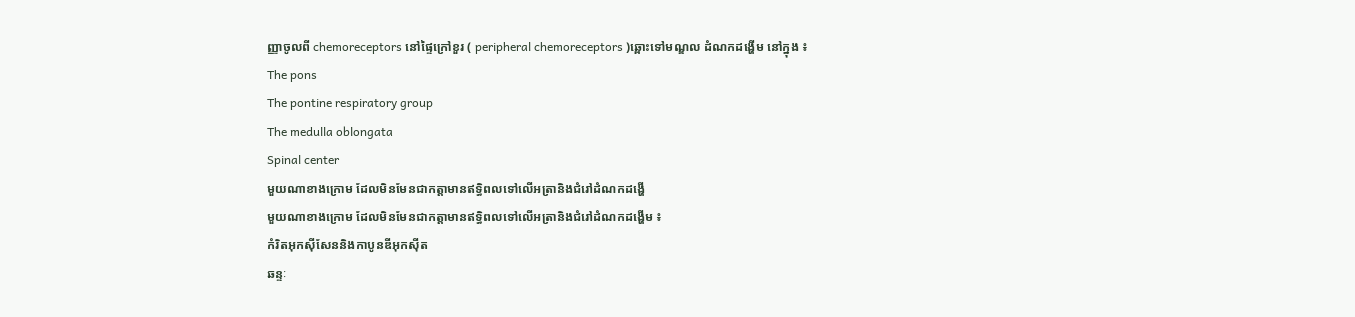ញ្ញាចូលពី chemoreceptors នៅផ្ទៃក្រៅខួរ ( peripheral chemoreceptors )ឆ្ពោះទៅមណ្ឌល ដំណកដង្ហើម នៅក្នុង ៖
The pons
The pontine respiratory group
The medulla oblongata
Spinal center
មួយណាខាងក្រោម ដែលមិនមែនជាកត្ដាមានឥទ្ធិពលទៅលើអត្រានិងជំរៅដំណកដង្ហើ
មួយណាខាងក្រោម ដែលមិនមែនជាកត្ដាមានឥទ្ធិពលទៅលើអត្រានិងជំរៅដំណកដង្ហើម ៖
កំរិតអុកស៊ីសែននិងកាបូនឌីអុកស៊ីត
ឆន្ទៈ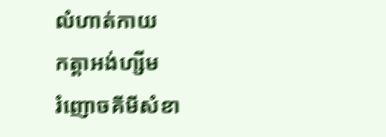លំហាត់កាយ
កត្ដាអង់ហ្សីម
រំញោចគីមីសំខា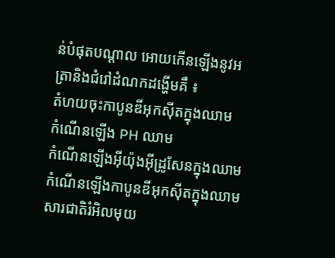ន់បំផុតបណ្ដាល អោយកើនឡើងនូវអត្រានិងជំរៅដំណកដង្ហើមគឹ ៖
តំហយចុះកាបូនឌីអុកស៊ីតក្នុងឈាម
កំណើនឡើង PH ឈាម
កំណើនឡើងអ៊ីយ៉ុងអ៊ីដ្រូសែនក្នុងឈាម
កំណើនឡើងកាបូនឌីអុកស៊ីតក្នុងឈាម
សារជាតិរំអិលមុយ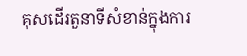គុសដើរតួនាទីសំខាន់ក្នុងការ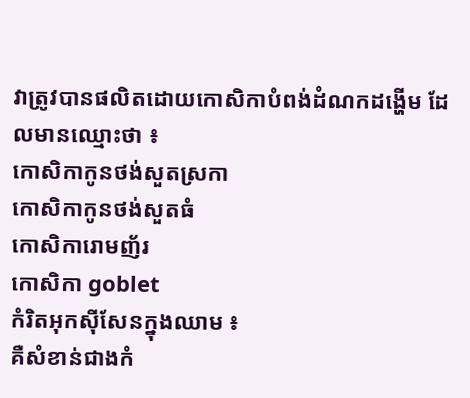វាត្រូវបានផលិតដោយកោសិកាបំពង់ដំណកដង្ហើម ដែលមានឈ្មោះថា ៖
កោសិកាកូនថង់សួតស្រកា
កោសិកាកូនថង់សួតធំ
កោសិការោមញ័រ
កោសិកា goblet
កំរិតអុកស៊ីសែនក្នុងឈាម ៖
គឺសំខាន់ជាងកំ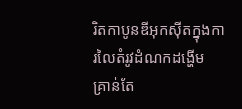រិតកាបូនឌីអុកស៊ីតក្នុងការលៃតំរូវដំណកដង្ហើម
គ្រាន់តែ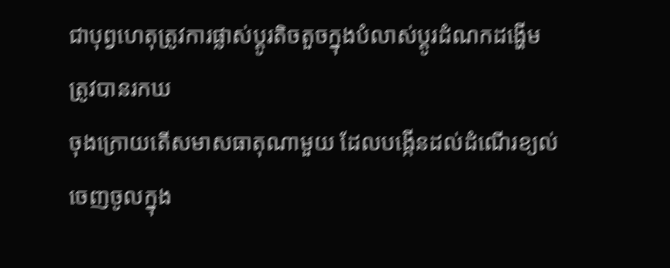ជាបុព្វហេតុត្រូវការផ្លាស់ប្ដូរតិចតួចក្នុងបំលាស់ប្ដូរដំណកដង្ហើម
ត្រូវបានរកឃ
ចុងក្រោយតើសមាសធាតុណាមួយ ដែលបង្កើនដល់ដំណើរខ្យល់ចេញចូលក្នុង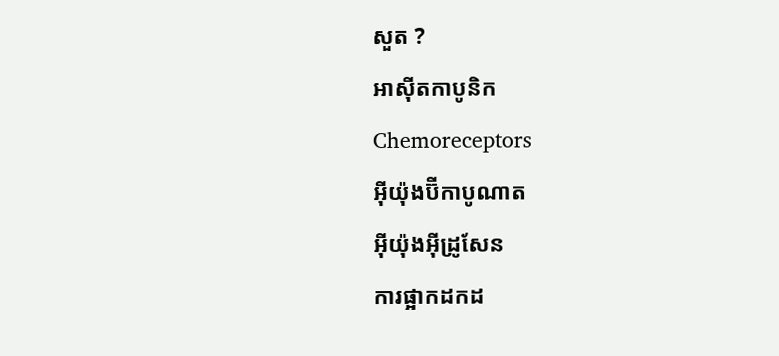សួត ?
អាស៊ីតកាបូនិក
Chemoreceptors
អ៊ីយ៉ុងប៊ីកាបូណាត
អ៊ីយ៉ុងអ៊ីដ្រូសែន
ការផ្អាកដកដ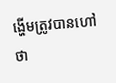ង្ហើមត្រូវបានហៅថា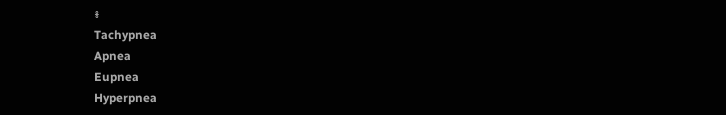៖
Tachypnea
Apnea
Eupnea
Hyperpnea